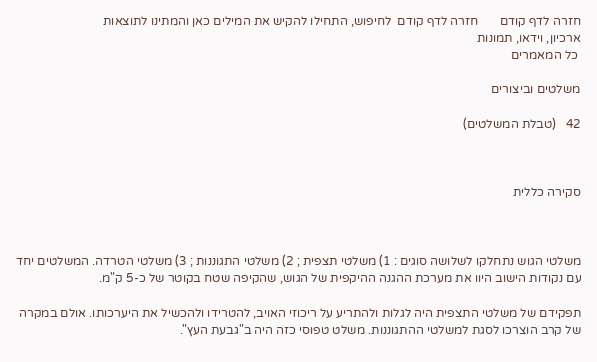חזרה לדף קודם       חזרה לדף קודם  לחיפוש, התחילו להקיש את המילים כאן והמתינו לתוצאות
ארכיון, וידאו, תמונות
 כל המאמרים

משלטים וביצורים

42   (טבלת המשלטים)



סקירה כללית



משלטי הגוש נתחלקו לשלושה סוגים : 1) משלטי תצפית ; 2) משלטי התגוננות ; 3) משלטי הטרדה. המשלטים יחד עם נקודות הישוב היוו את מערכת ההגנה ההיקפית של הגוש, שהקיפה שטח בקוטר של כ-5 ק"מ.

תפקידם של משלטי התצפית היה לגלות ולהתריע על ריכוזי האויב, להטרידו ולהכשיל את היערכותו. אולם במקרה של קרב הוצרכו לסגת למשלטי ההתגוננות. משלט טפוסי כזה היה ב"גבעת העץ".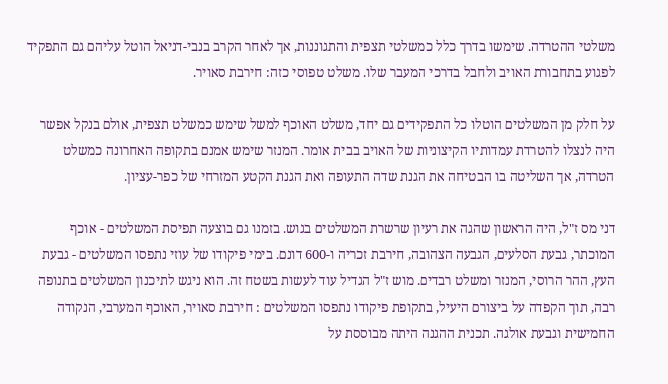משלטי ההטרדה. שימשו בדרך כלל כמשלטי תצפית והתגוננות, אך לאחר הקרב בנבי-דניאל הוטל עליהם גם התפקיד לפגוע בתחבורת האויב ולחבל בדרכי המעבר שלו. משלט טפוסי כזה: חירבת סאויר.

על חלק מן המשלטים הוטלו כל התפקידים גם יחד, משלט האוכף למשל שימש כמשלט תצפית, אולם בנקל אפשר היה לנצלו להטרדת עמדותיו הקיצוניות של האויב בבית אומר. המנזר שימש אמנם בתקופה האחרונה כמשלט הטרדה, אך השליטה בו הבטיחה את הגנת שדה התעופה ואת הגנת הקטע המזרחי של כפר-עציון.

דני מס ז"ל, היה הראשון שהגה את רעיון שרשרת המשלטים בגוש. בזמנו גם בוצעה תפיסת המשלטים - אוכף המוכתר, גבעת הסלעים, הגבעה הצהובה, חירבת זכריה ו-600 דונם. בימי פיקודו של עוזי נתפסו המשלטים - גבעת העץ, ההר הרוסי, המנזר ומשלט רבדים. מוש ז"ל הגדיל עוד לעשות בשטח זה. הוא ניגש לתיכנון המשלטים בתנופה רבה, תוך הקפדה על ביצורם היעיל, בתקופת פיקודו נתפסו המשלטים : חירבת סאויר, האוכף המערבי, הנקודה החמישית וגבעת אולגה. תכנית ההגנה היתה מבוססת על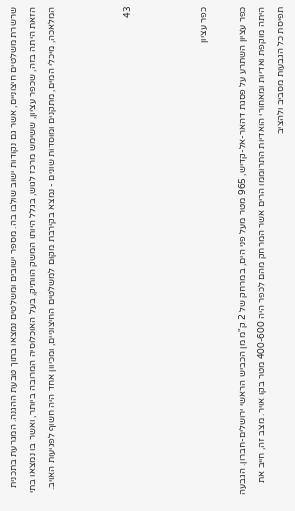שרשרת משלטים חיצוניים, אשר גם נקודות ישוב שולבו בה. מספר ישובים ומשלטים נמצאו בתוך טבעת ההגנה. המגרעת בתכנית הזאת היתה בזה, שכפר עציון, ששימש מרכז לגוש, בגלל היותו המשק הוותיק, בעל האוכלוסיה המרובה ביותר, ואשר בו נמצאו בתי המלאכה, מיכלי המים, מתקנים ומוסדות שונים - נמצא בקירבת מקום למשלטים החיצוניים, ומכיוון אחד היה חשוף לפגיעות האויב.



43



כפר עציון

כפר עציון השתרע על פסגת דהאר-אל-קדיש, 965 מטר מעל פני הים, במרחק של 2 ק"מ מן הכביש הראשי ירושלים-חברון. הגבעה היתה מוקפת ואדיות ומאחורי הואדיות התרוממו הרים אשר המרחק מהם לכפר היה 400-600 מטר בקו אויר. מצב זה, חייב את תפיסת כל הגבעות מסביב ולהציב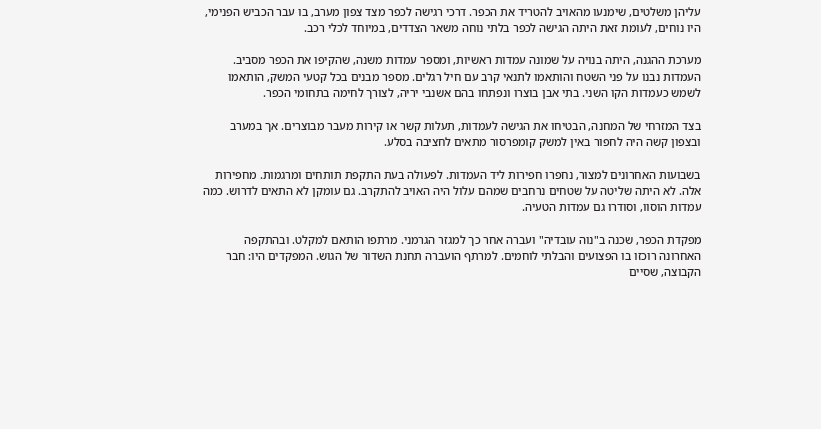עליהן משלטים, שימנעו מהאויב להטריד את הכפר. דרכי רגישה לכפר מצד צפון מערב, בו עבר הכביש הפנימי, היו נוחים, לעומת זאת היתה הגישה לכפר בלתי נוחה משאר הצדדים, במיוחד לכלי רכב.

מערכת ההגנה, היתה בנויה על שמונה עמדות ראשיות, ומספר עמדות משנה, שהקיפו את הכפר מסביב. העמדות נבנו על פני השטח והותאמו לתנאי קרב עם חיל רגלים. מספר מבנים בכל קטעי המשק, הותאמו לשמש כעמדות הקו השני. בתי אבן בוצרו ונפתחו בהם אשנבי יריה, לצורך לחימה בתחומי הכפר.

בצד המזרחי של המחנה, הבטיחו את הגישה לעמדות, תעלות קשר או קירות מעבר מבוצרים. אך במערב ובצפון קשה היה לחפור באין למשק קומפרסור מתאים לחציבה בסלע.

בשבועות האחרונים למצור, נחפרו חפירות ליד העמדות. לפעולה בעת התקפת תותחים ומרגמות. מחפירות אלה. לא היתה שליטה על שטחים נרחבים שמהם עלול היה האויב להתקרב. גם עומקן לא התאים לדרוש. כמה עמדות הוסוו, וסודרו גם עמדות הטעיה.

מפקדת הכפר, שכנה ב"נוה עובדיה" ועברה אחר כך למגזר הגרמני. מרתפו הותאם למקלט. ובהתקפה האחרונה רוכזו בו הפצועים והבלתי לוחמים. למרתף הועברה תחנת השדור של הגוש. המפקדים היו: חבר הקבוצה, שסיים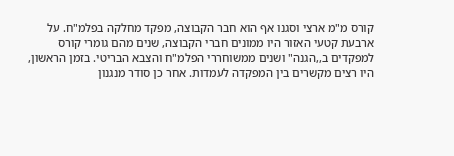קורס מ"מ ארצי וסגנו אף הוא חבר הקבוצה, מפקד מחלקה בפלמ"ח. על ארבעת קטעי האזור היו ממונים חברי הקבוצה, שנים מהם גומרי קורס למפקדים ב,,הגנה" ושנים ממשוחררי הפלמ"ח והצבא הבריטי. בזמן הראשון, היו רצים מקשרים בין המפקדה לעמדות. אחר כן סודר מנגנון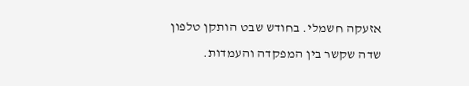אזעקה חשמלי. בחודש שבט הותקן טלפון שדה שקשר בין המפקדה והעמדות.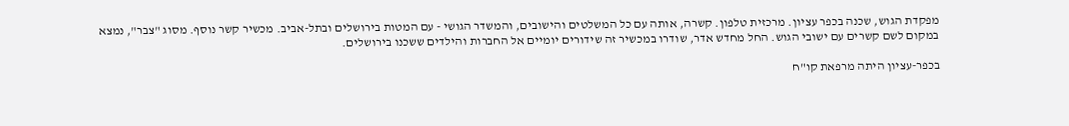מפקדת הגוש, שכנה בכפר עציון. מרכזית טלפון. קשרה, אותה עם כל המשלטים והישובים, והמשדר הגושי - עם המטות בירושלים ובתל-אביב. מכשיר קשר נוסף. מסוג "צבר", נמצא במקום לשם קשרים עם ישובי הגוש. החל מחדש אדר, שודרו במכשיר זה שידורים יומיים אל החברות והילדים ששכנו בירושלים.

בכפר-עציון היתה מרפאת קו"ח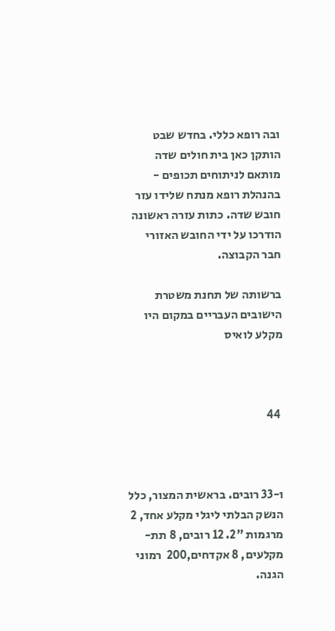ובה רופא כללי. בחדש שבט הותקן כאן בית חולים שדה מותאם לניתוחים תכופים - בהנהלת רופא מנתח שלידו עזר חובש שדה. כתות עזרה ראשונה הודרכו על ידי החובש האזורי חבר הקבוצה.

ברשותה של תחנת משטרת הישובים העבריים במקום היו מקלע לואיס



 44



ו-33 רובים. בראשית המצור, כלל הנשק הבלתי ליגלי מקלע אחד, 2 מרגמות "2. 12 רובים, 8 תת-מקלעים, 8 אקדחים,200  רמוני הגנה.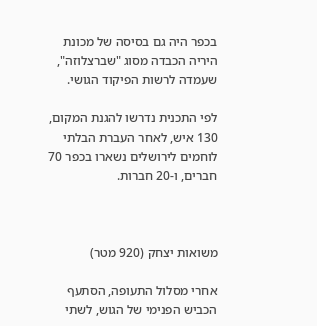בכפר היה גם בסיסה של מכונת היריה הכבדה מסוג "שברצלוזה", שעמדה לרשות הפיקוד הגושי.

לפי התכנית נדרשו להגנת המקום, 130 איש, לאחר העברת הבלתי לוחמים לירושלים נשארו בכפר 70 חברים, ו-20 חברות.



משואות יצחק (920 מטר)

אחרי מסלול התעופה, הסתעף הכביש הפנימי של הגוש, לשתי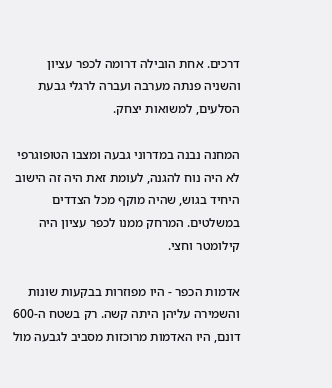דרכים. אחת הובילה דרומה לכפר עציון והשניה פנתה מערבה ועברה לרגלי גבעת הסלעים, למשואות יצחק.

המחנה נבנה במדרוני גבעה ומצבו הטופוגרפי לא היה נוח להגנה, לעומת זאת היה זה הישוב היחיד בגוש, שהיה מוקף מכל הצדדים במשלטים. המרחק ממנו לכפר עציון היה קילומטר וחצי.

אדמות הכפר - היו מפוזרות בבקעות שונות והשמירה עליהן היתה קשה. רק בשטח ה-600 דונם, היו האדמות מרוכזות מסביב לגבעה מול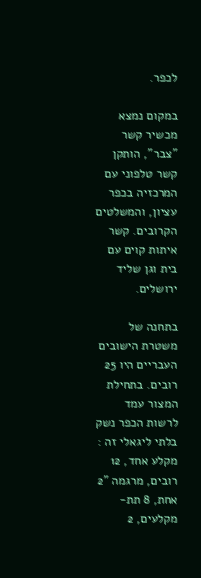לכפר.

במקום נמצא מכשיר קשר "צבר", הותקן קשר טלפוני עם המרכזיה בכפר עציון, והמשלטים הקרובים. קשר איתות קוים עם בית וגן שליד ירושלים.

בתחנה של משטרת הישובים העבריים היו 25 רובים. בתחילת המצור עמד לרשות הכפר נשק בלתי ליגאלי זה : מקלע אחד, 12 רובים, מרגמה "2 אחת, 8 תת-מקלעים, 2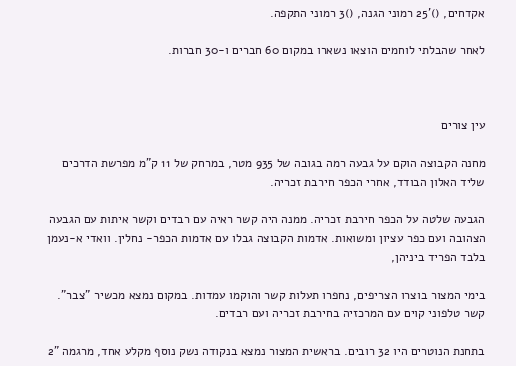אקדחים, ()'25 רמוני הגנה, ()3 רמוני התקפה.

לאחר שהבלתי לוחמים הוצאו נשארו במקום 60 חברים ו-30 חברות.



עין צורים

מחנה הקבוצה הוקם על גבעה רמה בגובה של 935 מטר, במרחק של 11 ק"מ מפרשת הדרכים שליד האלון הבודד, אחרי הכפר חירבת זכריה.

הגבעה שלטה על הכפר חירבת זכריה. ממנה היה קשר ראיה עם רבדים וקשר איתות עם הגבעה הצהובה ועם כפר עציון ומשואות. אדמות הקבוצה גבלו עם אדמות הכפר- נחלין. וואדי א-נעמן בלבד הפריד ביניהן,

בימי המצור בוצרו הצריפים, נחפרו תעלות קשר והוקמו עמדות. במקום נמצא מכשיר "צבר". קשר טלפוני קוים עם המרכזיה בחירבת זכריה ועם רבדים.

בתחנת הנוטרים היו 32 רובים. בראשית המצור נמצא בנקודה נשק נוסף מקלע אחד, מרגמה "2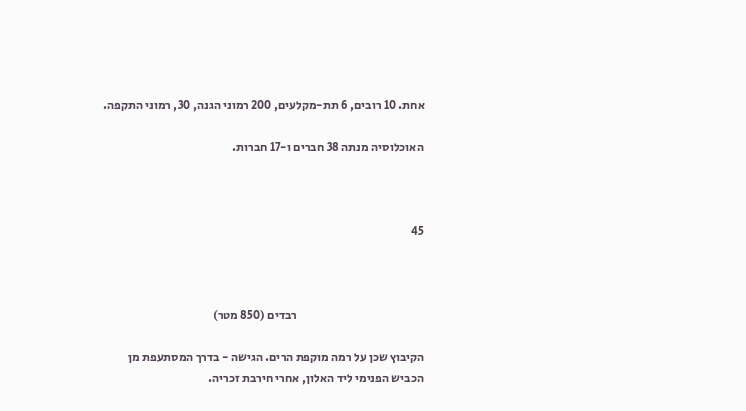אחת. 10 רובים, 6 תת-מקלעים, 200 רמוני הגנה, 30, רמוני התקפה.

האוכלוסיה מנתה 38 חברים ו-17 חברות.



45



                                                     רבדים (850 מטר)

הקיבוץ שכן על רמה מוקפת הרים. הגישה - בדרך המסתעפת מן הכביש הפנימי ליד האלון, אחרי חירבת זכריה.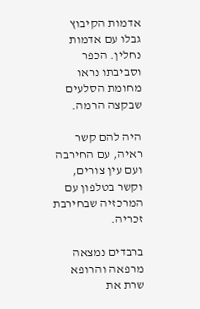אדמות הקיבוץ גבלו עם אדמות נחלין. הכפר וסביבתו נראו מחומת הסלעים שבקצה הרמה.

היה להם קשר ראיה, עם החירבה ועם עין צורים, וקשר בטלפון עם המרכזיה שבחירבת זכריה.

ברבדים נמצאה מרפאה והרופא שרת את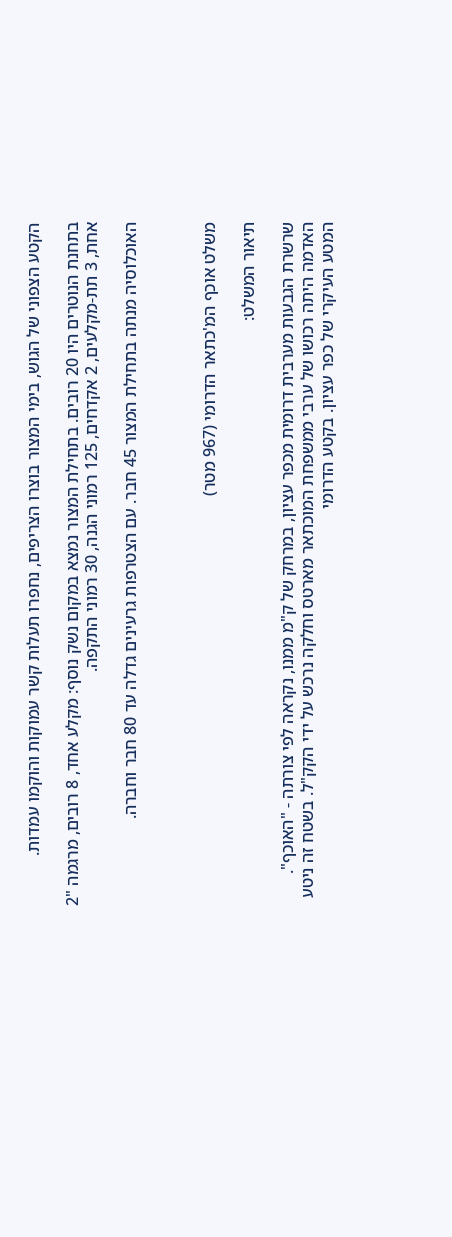הקטע הצפוני של הגוש, בימי המצור בוצרו הצריפים, נחפרו תעלות קשר עמוקות והוקמו עמדות.

בתחנת הנוטרים היו 20 רובים. בתחילת המצור נמצא במקום נשק נוסף: מקלע אחד, 8 רובים, מרגמה "2 אחת, 3 תת-מקלעים, 2 אקדחים, 125 רמוני הגנה, 30 רמוני התקפה.

האוכלוסיה מנתה בתחילת המצור 45 חבר. עם הצטרפות גרעינים גדלה עד 80 חבר וחברה.



משלט אוכף המ'כתאר הדרומי (967 מטר)

תיאור המשלט:

שרשרת הגבעות מערבית דרומית מכפר עציון, במרחק של ק"מ ממנו, נקראה לפי צורתה - "האוכף". האדמה היתה רכושו של ערבי ממשפחת המוכתאר מארטס וחלקה נרכש על ידי הקק"ל. בשטח זה ניטע המטע העיקרי של כפר עציון. בקטע הדרומי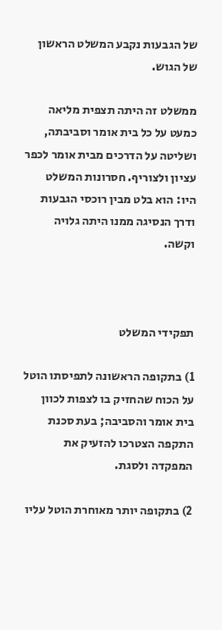של הגבעות נקבע המשלט הראשון של הגוש.

ממשלט זה היתה תצפית מליאה כמעט על כל בית אומר וסביבתה, ושליטה על הדרכים מבית אומר לכפר עציון ולצוריף. חסרונות המשלט היו: הוא בלט מבין רוכסי הגבעות ודרך הנסיגה ממנו היתה גלויה וקשה.



תפקידי המשלט

1) בתקופה הראשונה לתפיסתו הוטל על הכוח שהחזיק בו לצפות לכוון בית אומר והסביבה; בעת סכנת התקפה הצטרכו להזעיק את המפקדה ולסגת.

2) בתקופה יותר מאוחרת הוטל עליו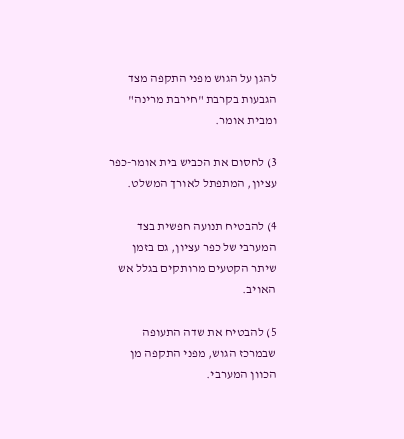להגן על הגוש מפני התקפה מצד הגבעות בקרבת "חירבת מרינה" ומבית אומר.

3) לחסום את הכביש בית אומר-כפר עציון, המתפתל לאורך המשלט.

4) להבטיח תנועה חפשית בצד המערבי של כפר עציון, גם בזמן שיתר הקטעים מרותקים בגלל אש האויב.

5) להבטיח את שדה התעופה שבמרכז הגוש, מפני התקפה מן הכוון המערבי.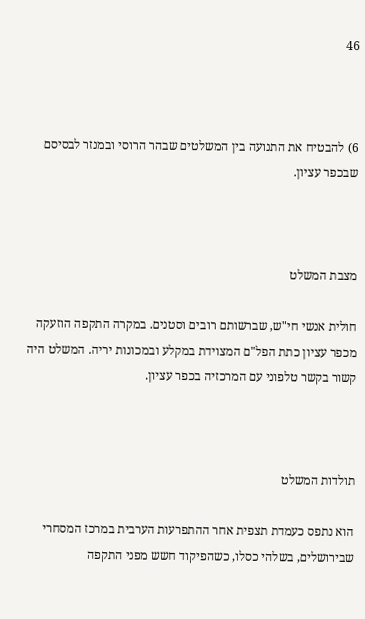46



6) להבטיח את התנועה בין המשלטים שבהר הרוסי ובמנזר לבסיסם שבכפר עציון.



מצבת המשלט

חולית אנשי חי"ש, שברשותם רובים וסטנים. במקרה התקפה הוזעקה מכפר עציון כתת הפל"ם המצוידת במקלע ובמכונות יריה. המשלט היה קשור בקשר טלפוני עם המרכזיה בכפר עציון.



תולדות המשלט

הוא נתפס כעמדת תצפית אחר ההתפרעות הערבית במרכז המסחרי שבירושלים, בשלהי כסלו, כשהפיקוד חשש מפני התקפה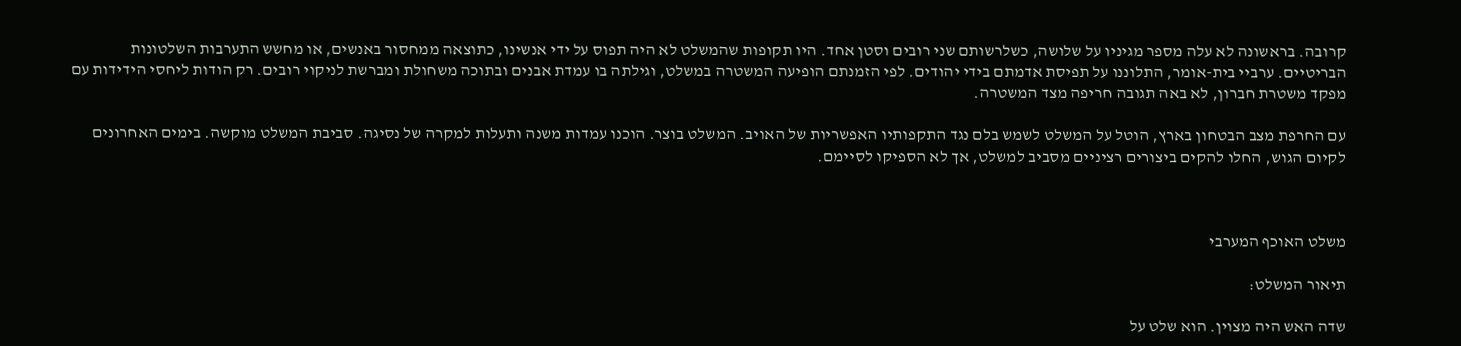קרובה. בראשונה לא עלה מספר מגיניו על שלושה, כשלרשותם שני רובים וסטן אחד. היו תקופות שהמשלט לא היה תפוס על ידי אנשינו, כתוצאה ממחסור באנשים, או מחשש התערבות השלטונות הבריטיים. ערביי בית-אומר, התלוננו על תפיסת אדמתם בידי יהודים. לפי הזמנתם הופיעה המשטרה במשלט, וגילתה בו עמדת אבנים ובתוכה משחולת ומברשת לניקוי רובים. רק הודות ליחסי הידידות עם מפקד משטרת חברון, לא באה תגובה חריפה מצד המשטרה.

עם החרפת מצב הבטחון בארץ, הוטל על המשלט לשמש בלם נגד התקפותיו האפשריות של האויב. המשלט בוצר. הוכנו עמדות משנה ותעלות למקרה של נסיגה. סביבת המשלט מוקשה. בימים האחרונים לקיום הגוש, החלו להקים ביצורים רציניים מסביב למשלט, אך לא הספיקו לסיימם.



משלט האוכף המערבי

תיאור המשלט:

שדה האש היה מצוין. הוא שלט על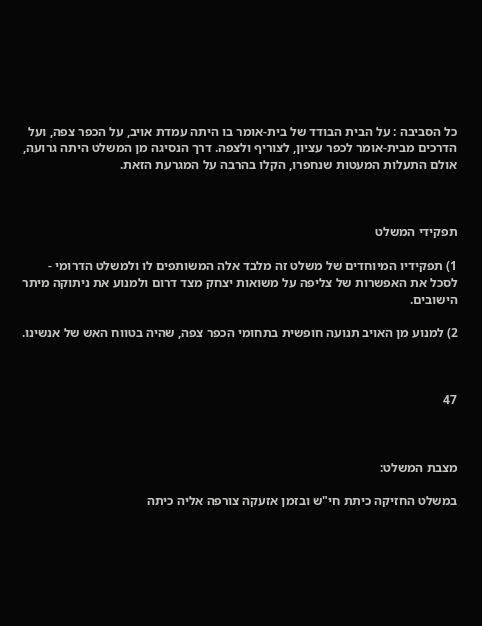כל הסביבה : על הבית הבודד של בית-אומר בו היתה עמדת אויב, על הכפר צפה, ועל הדרכים מבית-אומר לכפר עציון, לצוריף ולצפה. דרך הנסיגה מן המשלט היתה גרועה, אולם התעלות המעטות שנחפרו, הקלו בהרבה על המגרעת הזאת.



תפקידי המשלט

1) תפקידיו המיוחדים של משלט זה מלבד אלה המשותפים לו ולמשלט הדרומי - לסכל את האפשרות של צליפה על משואות יצחק מצד דרום ולמנוע את ניתוקה מיתר הישובים.

2) למנוע מן האויב תנועה חופשית בתחומי הכפר צפה, שהיה בטווח האש של אנשינו.



47



מצבת המשלט:

במשלט החזיקה כיתת חי"ש ובזמן אזעקה צורפה אליה כיתה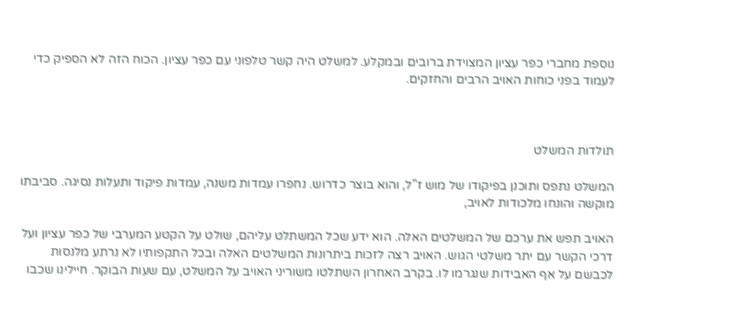נוספת מחברי כפר עציון המצוידת ברובים ובמקלע. למשלט היה קשר טלפוני עם כפר עציון. הכוח הזה לא הספיק כדי לעמוד בפני כוחות האויב הרבים והחזקים.



תולדות המשלט

המשלט נתפס ותוכנן בפיקודו של מוש ז"ל, והוא בוצר כדרוש. נחפרו עמדות משנה, עמדות פיקוד ותעלות נסיגה. סביבתו מוקשה והונחו מלכודות לאויב,

האויב תפש את ערכם של המשלטים האלה. הוא ידע שכל המשתלט עליהם, שולט על הקטע המערבי של כפר עציון ועל דרכי הקשר עם יתר משלטי הגוש. האויב רצה לזכות ביתרונות המשלטים האלה ובכל התקפותיו לא נרתע מלנסות לכבשם על אף האבידות שנגרמו לו. בקרב האחרון השתלטו משוריני האויב על המשלט, עם שעות הבוקר. חיילינו שכבו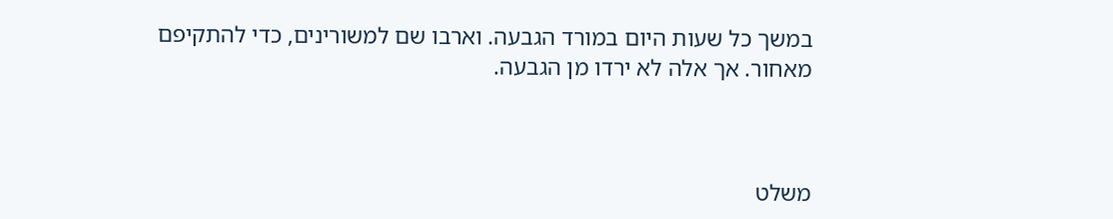במשך כל שעות היום במורד הגבעה. וארבו שם למשורינים, כדי להתקיפם מאחור. אך אלה לא ירדו מן הגבעה.



משלט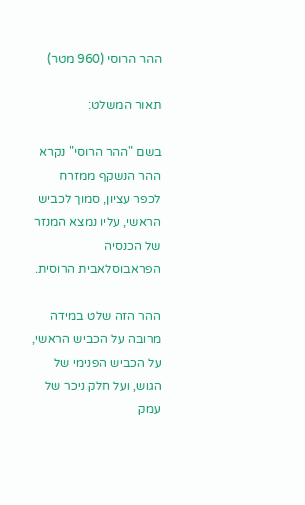ההר הרוסי (960 מטר)

תאור המשלט:

בשם "ההר הרוסי" נקרא ההר הנשקף ממזרח לכפר עציון, סמוך לכביש הראשי, עליו נמצא המנזר של הכנסיה הפראבוסלאבית הרוסית.

ההר הזה שלט במידה מרובה על הכביש הראשי, על הכביש הפנימי של הגוש, ועל חלק ניכר של עמק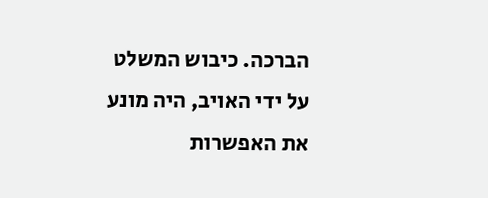הברכה. כיבוש המשלט על ידי האויב, היה מונע את האפשרות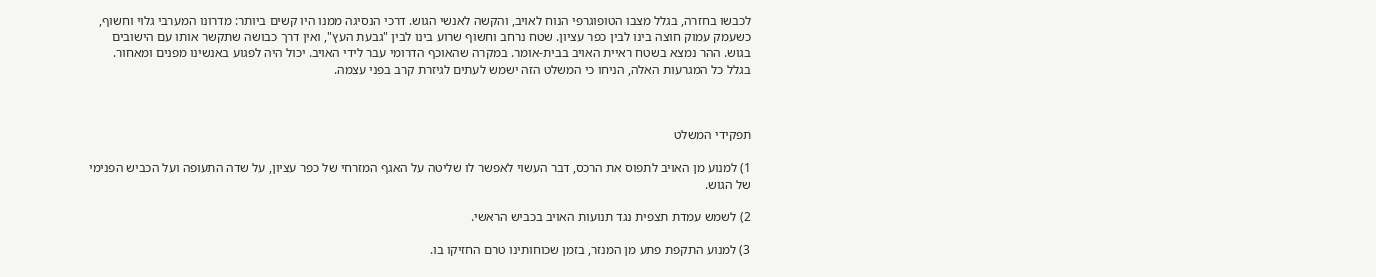לכבשו בחזרה, בגלל מצבו הטופוגרפי הנוח לאויב, והקשה לאנשי הגוש. דרכי הנסיגה ממנו היו קשים ביותר: מדרונו המערבי גלוי וחשוף, כשעמק עמוק חוצה בינו לבין כפר עציון. שטח נרחב וחשוף שרוע בינו לבין "גבעת העץ", ואין דרך כבושה שתקשר אותו עם הישובים בגוש. ההר נמצא בשטח ראיית האויב בבית-אומר. במקרה שהאוכף הדרומי עבר לידי האויב. יכול היה לפגוע באנשינו מפנים ומאחור. בגלל כל המגרעות האלה, הניחו כי המשלט הזה ישמש לעתים לגיזרת קרב בפני עצמה.



תפקידי המשלט

1) למנוע מן האויב לתפוס את הרכס, דבר העשוי לאפשר לו שליטה על האגף המזרחי של כפר עציון, על שדה התעופה ועל הכביש הפנימי של הגוש.

2) לשמש עמדת תצפית נגד תנועות האויב בכביש הראשי.

3) למנוע התקפת פתע מן המנזר, בזמן שכוחותינו טרם החזיקו בו.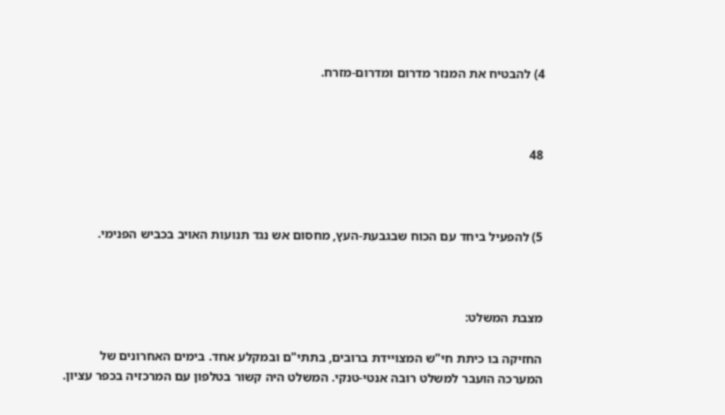4) להבטיח את המנזר מדרום ומדרום-מזרח.



48



5) להפעיל ביחד עם הכוח שבגבעת-העץ, מחסום אש נגד תנועות האויב בכביש הפנימי.



מצבת המשלט:

החזיקה בו כיתת חי"ש המצויידת ברובים, בתתי"ם ובמקלע אחד. בימים האחרונים של המערכה הועבר למשלט רובה אנטי-טנקי. המשלט היה קשור בטלפון עם המרכזיה בכפר עציון.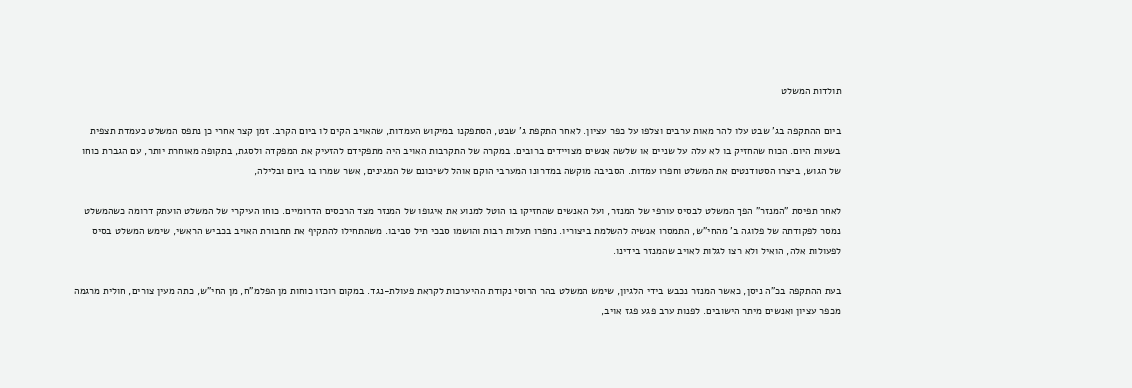תולדות המשלט

ביום ההתקפה בג' שבט עלו להר מאות ערבים וצלפו על כפר עציון. לאחר התקפת ג' שבט, הסתפקנו במיקוש העמדות, שהאויב הקים לו ביום הקרב. זמן קצר אחרי כן נתפס המשלט כעמדת תצפית בשעות היום. הכוח שהחזיק בו לא עלה על שניים או שלשה אנשים מצויידים ברובים. במקרה של התקרבות האויב היה מתפקידם להזעיק את המפקדה ולסגת, בתקופה מאוחרת יותר, עם הגברת כוחו של הגוש, ביצרו הסטודנטים את המשלט וחפרו עמדות. הסביבה מוקשה במדרונו המערבי הוקם אוהל לשיכונם של המגינים, אשר שמרו בו ביום ובלילה,

לאחר תפיסת "המנזר" הפך המשלט לבסיס עורפי של המנזר, ועל האנשים שהחזיקו בו הוטל למנוע את איגופו של המנזר מצד הרכסים הדרומיים. כוחו העיקרי של המשלט הועתק דרומה כשהמשלט נמסר לפקודתה של פלוגה ב' מהחי"ש, התמסרו אנשיה להשלמת ביצוריו. נחפרו תעלות רבות והושמו סבכי תיל סביבו. משהתחילו להתקיף את תחבורת האויב בכביש הראשי, שימש המשלט בסיס לפעולות אלה, הואיל ולא רצו לגלות לאויב שהמנזר בידינו.

בעת ההתקפה בכ"ה ניסן, כאשר המנזר נכבש בידי הלגיון, שימש המשלט בהר הרוסי נקודת ההיערכות לקראת פעולת-נגד. במקום רוכזו כוחות מן הפלמ"ח, מן החי"ש, כתה מעין צורים, חולית מרגמה מכפר עציון ואנשים מיתר הישובים. לפנות ערב פגע פגז אויב,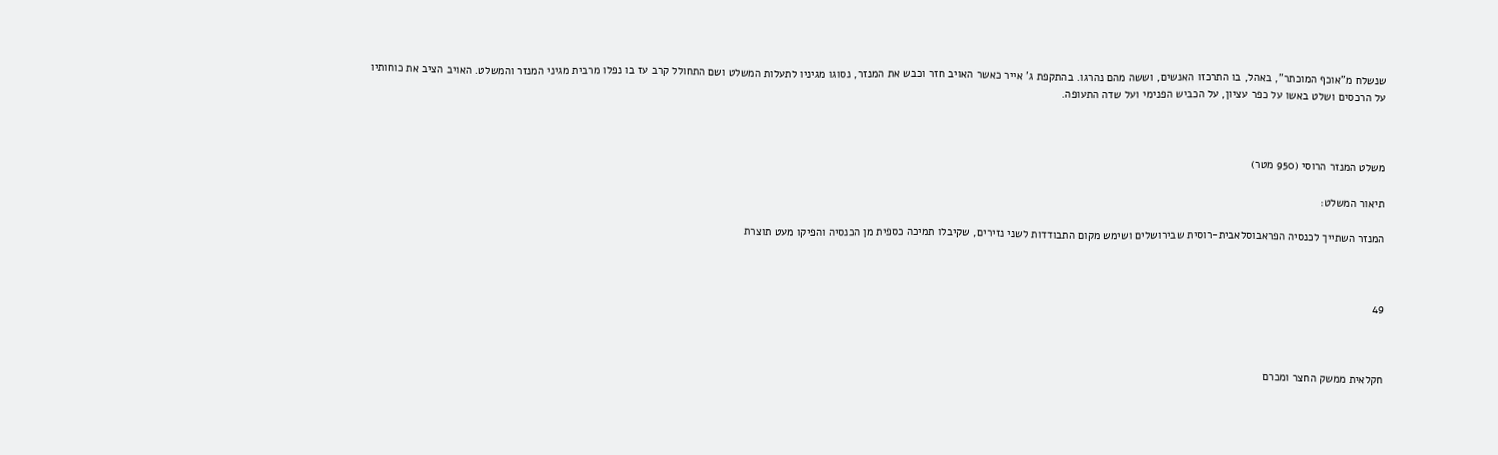שנשלח מ"אוכף המוכתר", באהל, בו התרכזו האנשים, וששה מהם נהרגו. בהתקפת ג' אייר כאשר האויב חזר וכבש את המנזר, נסוגו מגיניו לתעלות המשלט ושם התחולל קרב עז בו נפלו מרבית מגיני המנזר והמשלט. האויב הציב את כוחותיו על הרכסים ושלט באשו על כפר עציון, על הכביש הפנימי ועל שדה התעופה.



משלט המנזר הרוסי (950 מטר)

תיאור המשלט:

המנזר השתייך לכנסיה הפראבוסלאבית-רוסית שבירושלים ושימש מקום התבודדות לשני נזירים, שקיבלו תמיכה כספית מן הכנסיה והפיקו מעט תוצרת



49



חקלאית ממשק החצר ומכרם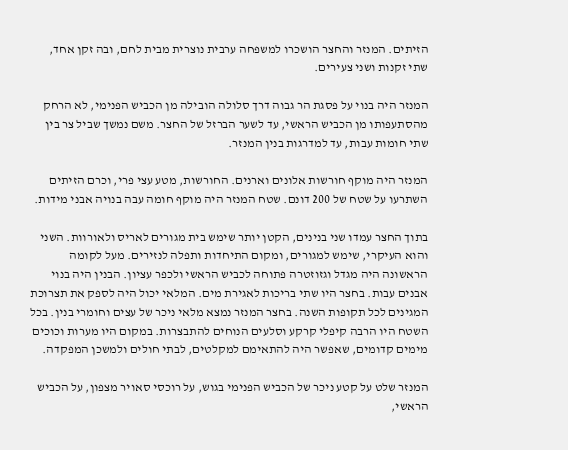הזיתים. המנזר והחצר הושכרו למשפחה ערבית נוצרית מבית לחם, ובה זקן אחד, שתי זקנות ושני צעירים.

המנזר היה בנוי על פסגת הר גבוה דרך סלולה הובילה מן הכביש הפנימי, לא הרחק מהסתעפותו מן הכביש הראשי, עד לשער הברזל של החצר. משם נמשך שביל צר בין שתי חומות עבות, עד למדרגות בנין המנזר.

המנזר היה מוקף חורשות אלונים וארנים. החורשות, מטע עצי פרי, וכרם הזיתים השתרעו על שטח של 200 דונם. שטח המנזר היה מוקף חומה עבה בנויה אבני מידות.

בתוך החצר עמדו שני בנינים, הקטן יותר שימש בית מגורים לאריס ולאורוות. השני והוא העיקרי, שימש למגורים, ומקום התיחדות ותפלה לנזירים. מעל לקומה הראשונה היה מגדל וגזוזטרה פתוחה לכביש הראשי ולכפר עציון. הבנין היה בנוי אבנים עבות. בחצר היו שתי בריכות לאגירת מים. המלאי יכול היה לספק את תצרוכת המגינים לכל תקופות השנה. בחצר המנזר נמצא מלאי ניכר של עצים וחומרי בנין. בכל השטח היו הרבה קיפלי קרקע וסלעים הנוחים להתבצרות. במקום היו מערות וכוכים מימים קדומים, שאפשר היה להתאימם למקלטים, לבתי חולים ולמשכן המפקדה.

המנזר שלט על קטע ניכר של הכביש הפנימי בגוש, על רוכסי סאויר מצפון, על הכביש הראשי,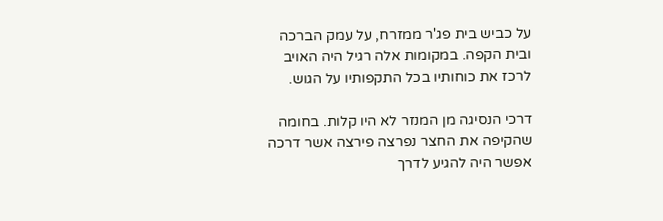על כביש בית פג'ר ממזרח, על עמק הברכה ובית הקפה. במקומות אלה רגיל היה האויב לרכז את כוחותיו בכל התקפותיו על הגוש.

דרכי הנסיגה מן המנזר לא היו קלות. בחומה שהקיפה את החצר נפרצה פירצה אשר דרכה אפשר היה להגיע לדרך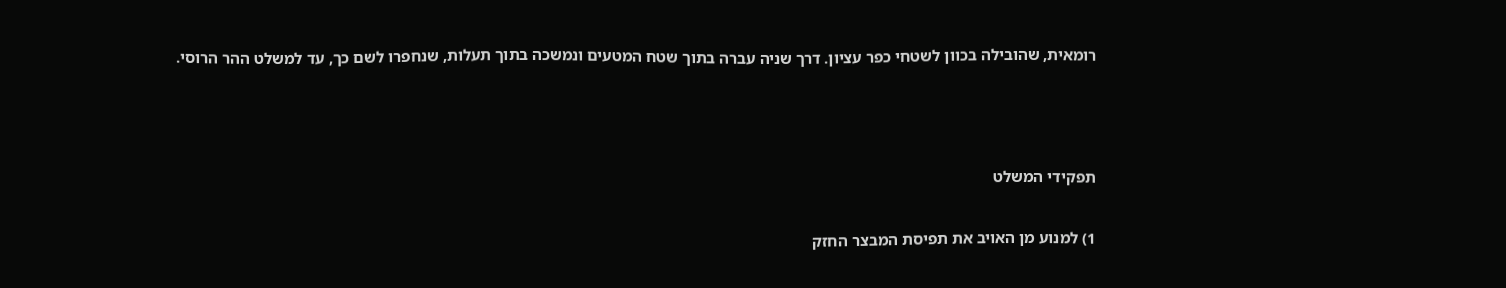רומאית, שהובילה בכוון לשטחי כפר עציון. דרך שניה עברה בתוך שטח המטעים ונמשכה בתוך תעלות, שנחפרו לשם כך, עד למשלט ההר הרוסי.



תפקידי המשלט

1) למנוע מן האויב את תפיסת המבצר החזק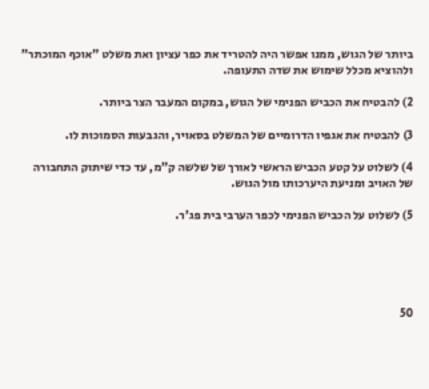ביותר של הגוש, ממנו אפשר היה להטריד את כפר עציון ואת משלט "אוכף המוכתר" ולהוציא מכלל שימוש את שדה התעופה.

2) להבטיח את הכביש הפנימי של הגוש, במקום המעבר הצר ביותר.

3) להבטיח את אגפיו הדרומיים של המשלט בסאויר, והגבעות הסמוכות לו.

4) לשלוט על קטע הכביש הראשי לאורך של שלשה ק"מ, עד כדי שיתוק התחבורה של האויב ומניעת היערכותו מול הגוש.

5) לשלוט על הכביש הפנימי לכפר הערבי בית פג'ר.





50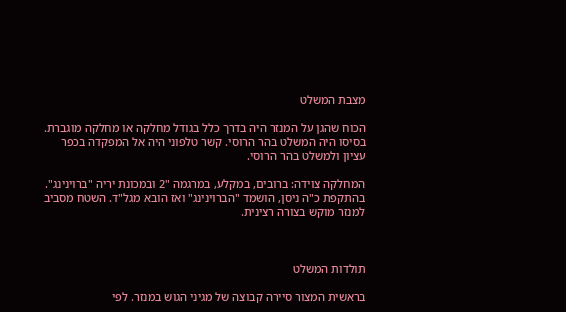מצבת המשלט

הכוח שהגן על המנזר היה בדרך כלל בגודל מחלקה או מחלקה מוגברת. בסיסו היה המשלט בהר הרוסי. קשר טלפוני היה אל המפקדה בכפר עציון ולמשלט בהר הרוסי.

המחלקה צוידה: ברובים, במקלע, במרגמה "2 ובמכונת יריה "ברוינינג". בהתקפת כ"ה ניסן, הושמד "הברוינינג" ואז הובא מגל"ד. השטח מסביב למנזר מוקש בצורה רצינית.



תולדות המשלט

בראשית המצור סיירה קבוצה של מגיני הגוש במנזר. לפי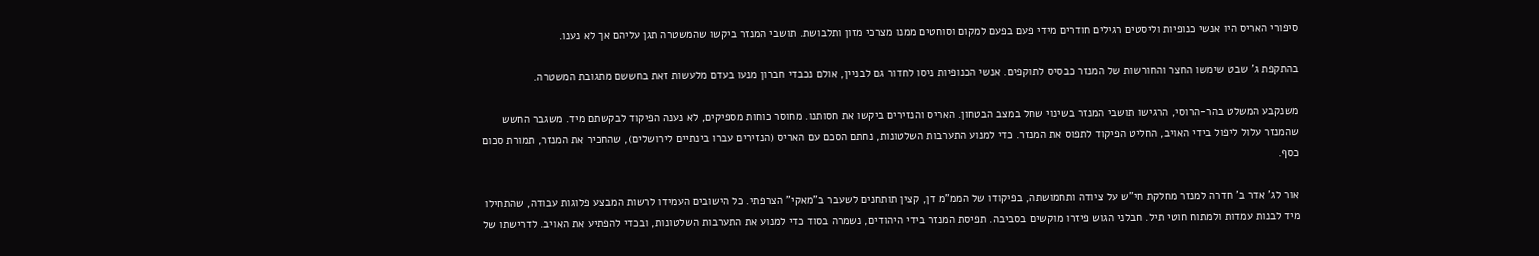סיפורי האריס היו אנשי כנופיות וליסטים רגילים חודרים מידי פעם בפעם למקום וסוחטים ממנו מצרכי מזון ותלבושת. תושבי המנזר ביקשו שהמשטרה תגן עליהם אך לא נענו.

בהתקפת ג' שבט שימשו החצר והחורשות של המנזר כבסיס לתוקפים. אנשי הכנופיות ניסו לחדור גם לבניין, אולם נכבדי חברון מנעו בעדם מלעשות זאת בחששם מתגובת המשטרה.

משנקבע המשלט בהר-הרוסי, הרגישו תושבי המנזר בשינוי שחל במצב הבטחון. האריס והנזירים ביקשו את חסותנו. מחוסר כוחות מספיקים, לא נענה הפיקוד לבקשתם מיד. משגבר החשש שהמנזר עלול ליפול בידי האויב, החליט הפיקוד לתפוס את המנזר. כדי למנוע התערבות השלטונות, נחתם הסכם עם האריס (הנזירים עברו בינתיים לירושלים), שהחכיר את המנזר, תמורת סכום כסף.

אור לג' אדר ב' חדרה למנזר מחלקת חי"ש על ציודה ותחמושתה, בפיקודו של הממ"מ דן, קצין תותחנים לשעבר ב"מאקי" הצרפתי. כל הישובים העמידו לרשות המבצע פלוגות עבודה, שהתחילו מיד לבנות עמדות ולמתוח חוטי תיל. חבלני הגוש פיזרו מוקשים בסביבה. תפיסת המנזר בידי היהודים, נשמרה בסוד כדי למנוע את התערבות השלטונות, ובכדי להפתיע את האויב. לדרישתו של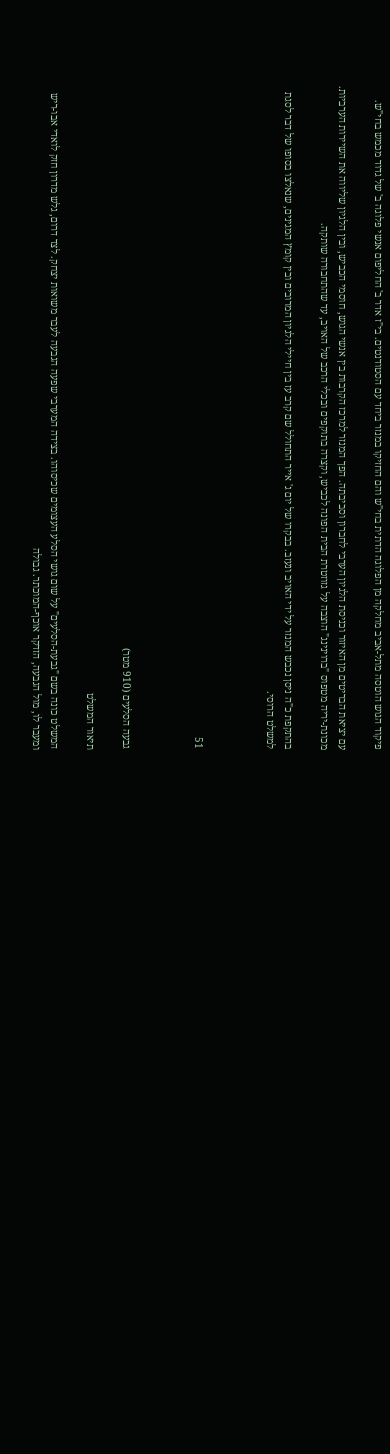פיקוד הגוש הוטסה מתל-אביב מחלקה מן הפלוגה הדתית בחי"ש והם החזיקו במנזר ביחד עם הסטודנטים. בי"ז אדר ב' החליפום אנשי פלוגה ב' של גדוד מכמש בחי"ש.

עם יציאת הבריטים מן האיזור וכניסת הלגיון הערבי לחברון וסביבתה. הפך המנזר למרכז הקרבות בין אנשי הגוש, חוסמי הכביש, ובין הלגיון שליווה את השיירות הערביות. מכונת-יריה מטפוס "ברוינינג" הוצבה על גזוזטרת הבית הפונה לכביש, וקצרה בתוקפים ובכלי הרכב של האויב, עד שהתחבורה שותקה.

בהתקפת כ"ה ניסן נכבש המנזר על ידי האויב ונעזב. בבקרו של יום ג' אייר התחולל שם קרב עז בין חיילי הלגיון המרובים ובין קומץ המגינים, שנאלצו בסופו של דבר לסגת למשלט הרוסי.



51



גבעה הסלעים (910 מטר)

תיאור המשלט

המשלט כונה בשם "גבעת-הסלעים" על שום גושי הסלע העצומים שכיסוהו. בצידה המערבי שפעה הגבעה לעבר משואות יצחק. לצד דרום, גלש מדרון חזק לואדי אבו-ריש ומעבר לו, מול הגבעה, הזדקר אוכף-המוכתר. גבולה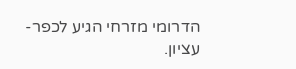הדרומי מזרחי הגיע לכפר-עציון.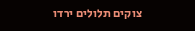צוקים תלולים ירדו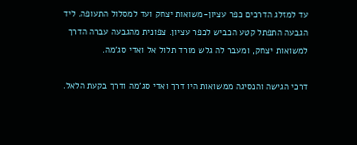עד למזלג הדרכים כפר עציון-משואות יצחק ועד למסלול התעופה. ליד הגבעה התפתל קטע הכביש לכפר עציון. צפונית מהגבעה עברה הדרך למשואות יצחק, ומעבר לה גלש מורד תלול אל ואדי סג'מה.

דרכי הגישה והנסיגה ממשואות היו דרך ואדי סג'מה ודרך בקעת הלאל.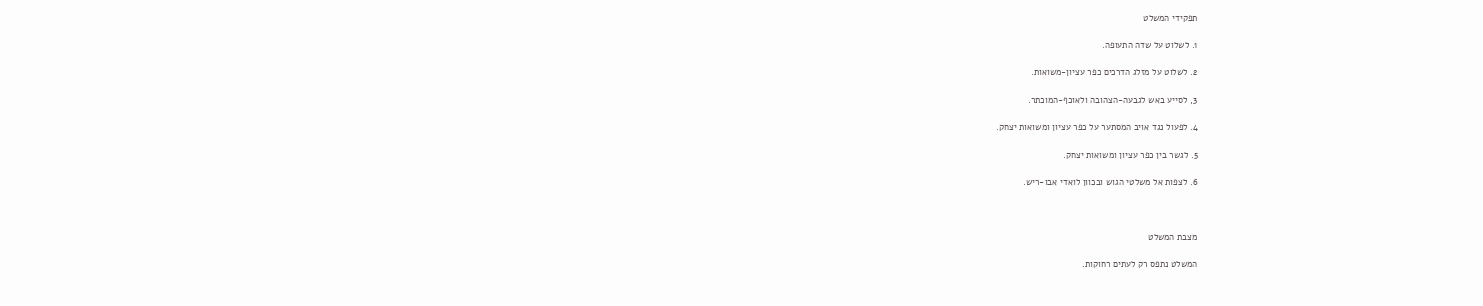תפקידי המשלט

1. לשלוט על שדה התעופה.

2. לשלוט על מזלג הדרכים כפר עציון-משואות.

3, לסייע באש לגבעה-הצהובה ולאוכף-המוכתר.

4. לפעול נגד אויב המסתער על כפר עציון ומשואות יצחק.

5. לגשר בין כפר עציון ומשואות יצחק.

6. לצפות אל משלטי הגוש ובכוון לואדי אבו-ריש.



מצבת המשלט

המשלט נתפס רק לעתים רחוקות.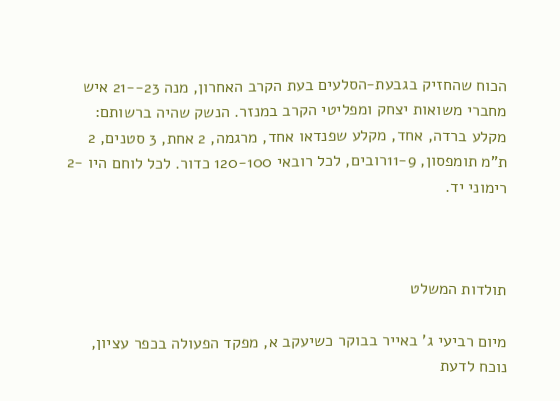הכוח שהחזיק בגבעת-הסלעים בעת הקרב האחרון, מנה 23--21 איש מחברי משואות יצחק ומפליטי הקרב במנזר. הנשק שהיה ברשותם: מקלע ברדה, אחד, מקלע שפנדאו אחד, מרגמה, 2 אחת, 3 סטנים, 2 ת"מ תומפסון, 11-9רובים, לכל רובאי 120-100 כדור. לכל לוחם היו -2 רימוני יד.



תולדות המשלט

מיום רביעי ג' באייר בבוקר כשיעקב א, מפקד הפעולה בכפר עציון, נוכח לדעת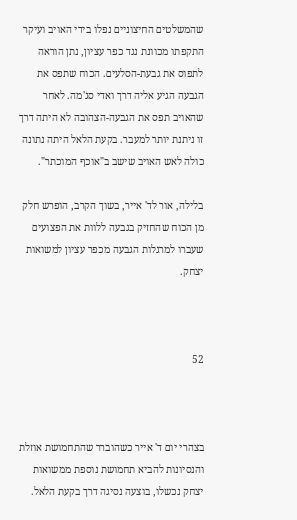שהמשלטים החיצוניים נפלו בידי האויב ועיקר התקפתו מכוונת נגד כפר עציון, נתן הוראה לתפוס את גבעת-הסלעים. הכוח שתפס את הגבעה הגיע אליה דרך ואדי סג'מה. לאחר שהאויב תפס את הגבעה-הצהובה לא היתה דרך זו ניתנת יותר למעבר. בקעת הלאל היתה נתונה כולה לאש האויב שישב ב"אוכף המוכתר".

בלילה, אור לד' אייר, בשוך הקרב, הופרש חלק מן הכוח שהחזיק בגבעה ללוות את הפצועים שעברו למרגלות הגבעה מכפר עציון למשואות יצחק.



52



בצהרי יום ד' אייר כשהוברר שהתחמושת אוזלת והנסיונות להביא תחמושת נוספת ממשואות יצחק נכשלו, בוצעה נסיגה דרך בקעת הלאל.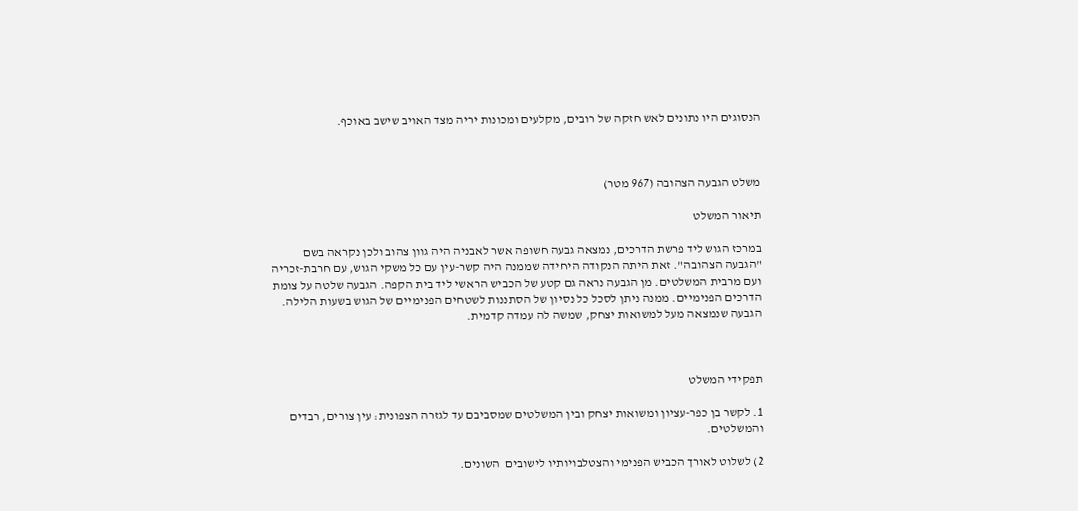הנסוגים היו נתונים לאש חזקה של רובים, מקלעים ומכונות יריה מצד האויב שישב באוכף.



משלט הגבעה הצהובה (967 מטר)

תיאור המשלט

במרכז הגוש ליד פרשת הדרכים, נמצאה גבעה חשופה אשר לאבניה היה גוון צהוב ולכן נקראה בשם "הגבעה הצהובה". זאת היתה הנקודה היחידה שממנה היה קשר-עין עם כל משקי הגוש, עם חרבת-זכריה ועם מרבית המשלטים. מן הגבעה נראה גם קטע של הכביש הראשי ליד בית הקפה. הגבעה שלטה על צומת הדרכים הפנימיים. ממנה ניתן לסכל כל נסיון של הסתננות לשטחים הפנימיים של הגוש בשעות הלילה. הגבעה שנמצאה מעל למשואות יצחק, שמשה לה עמדה קדמית.



תפקידי המשלט

1. לקשר בן כפר-עציון ומשואות יצחק ובין המשלטים שמסביבם עד לגזרה הצפונית: עין צורים, רבדים  והמשלטים.

2) לשלוט לאורך הכביש הפנימי והצטלבויותיו לישובים  השונים.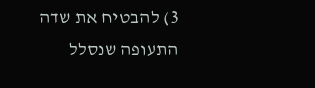3) להבטיח את שדה התעופה שנסלל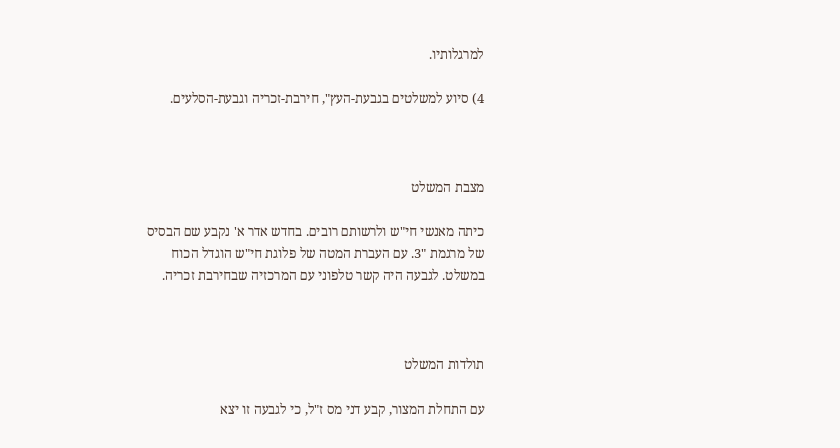למרגלותיו.

4) סיוע למשלטים בגבעת-העץ", חירבת-זכריה וגבעת-הסלעים.



מצבת המשלט

כיתה מאנשי חי"ש ולרשותם רובים. בחדש אדר א' נקבע שם הבסיס של מרגמת "3. עם העברת המטה של פלוגת חי"ש הוגדל הכוח במשלט. לגבעה היה קשר טלפוני עם המרכזיה שבחירבת זכריה.



תולדות המשלט

עם התחלת המצור, קבע דני מס ז"ל, כי לגבעה זו יצא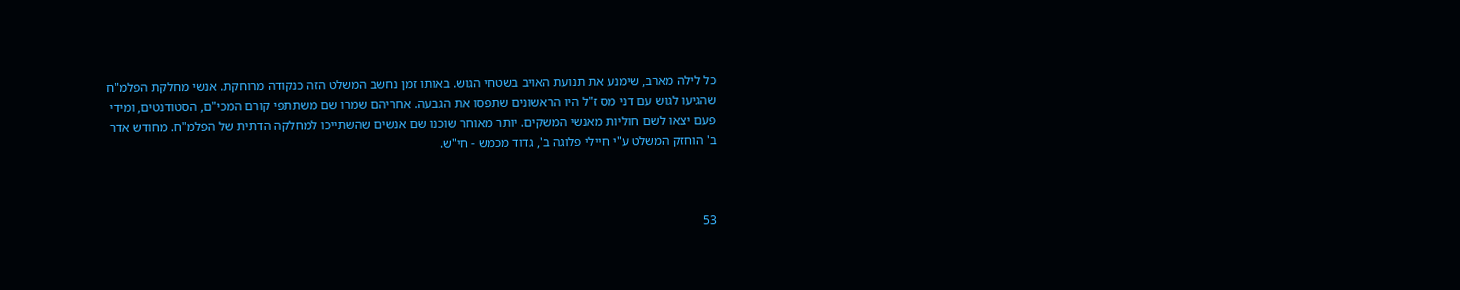כל לילה מארב, שימנע את תנועת האויב בשטחי הגוש. באותו זמן נחשב המשלט הזה כנקודה מרוחקת. אנשי מחלקת הפלמ"ח שהגיעו לגוש עם דני מס ז"ל היו הראשונים שתפסו את הגבעה. אחריהם שמרו שם משתתפי קורם המכי"ם, הסטודנטים, ומידי פעם יצאו לשם חוליות מאנשי המשקים. יותר מאוחר שוכנו שם אנשים שהשתייכו למחלקה הדתית של הפלמ"ח. מחודש אדר ב' הוחזק המשלט ע"י חיילי פלוגה ב', גדוד מכמש - חי"ש.



53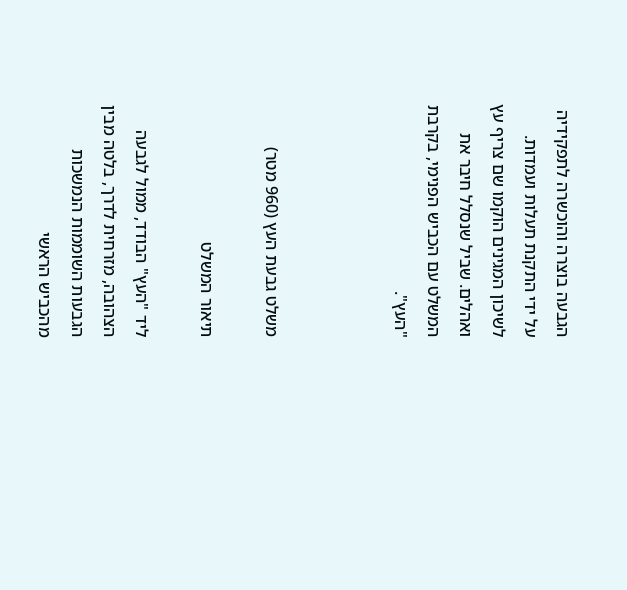הגבעה בוצרה והוכשרה לתפקידיה על ידי התקנת תעלות ועמדות. לשיכון המגינים הוקמו שם צריף עץ ואהלים. שביל שנסלל חיבר את המשלט עם הכביש הפנימי, בקרבת "העץ".



משלט גבעת העץ (960 מטר)

תיאור המשלט

ליד "העץ" הבודד, ממול לגבעה הצהובה, מזרחית לדרך, בלטה מבין הגבעות השוממות הנמשכות מהכביש הראשי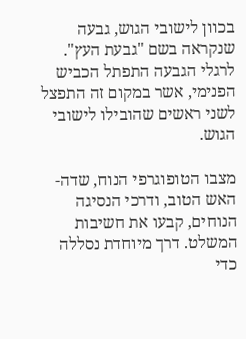בכוון לישובי הגוש, גבעה שנקראה בשם "גבעת העץ". לרגלי הגבעה התפתל הכביש הפנימי, אשר במקום זה התפצל לשני ראשים שהובילו לישובי הגוש.

מצבו הטופוגרפי הנוח, שדה-האש הטוב, ודרכי הנסיגה הנוחים, קבעו את חשיבות המשלט. דרך מיוחדת נסללה כדי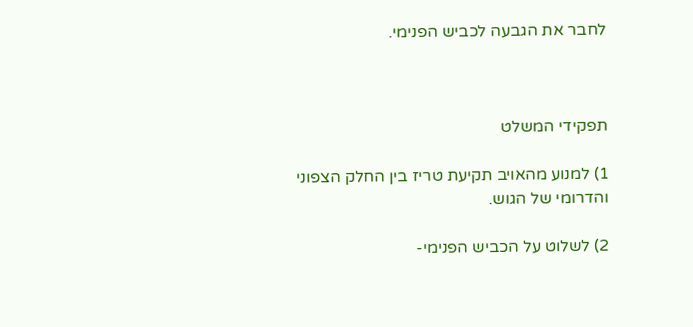לחבר את הגבעה לכביש הפנימי.



תפקידי המשלט

1) למנוע מהאויב תקיעת טריז בין החלק הצפוני והדרומי של הגוש.

2) לשלוט על הכביש הפנימי-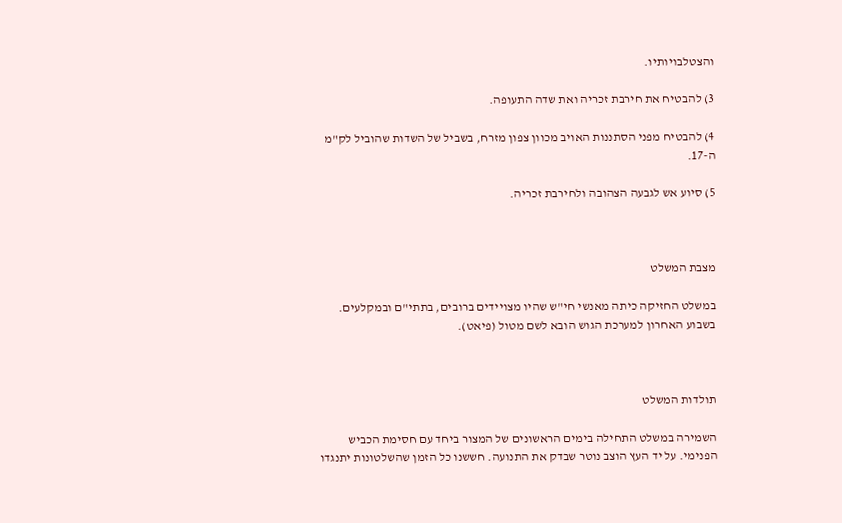והצטלבויותיו.

3) להבטיח את חירבת זכריה ואת שדה התעופה.

4) להבטיח מפני הסתננות האויב מכוון צפון מזרח, בשביל של השדות שהוביל לק"מ ה-17.

5) סיוע אש לגבעה הצהובה ולחירבת זכריה.



מצבת המשלט

במשלט החזיקה כיתה מאנשי חי"ש שהיו מצויידים ברובים, בתתי"ם ובמקלעים. בשבוע האחרון למערכת הגוש הובא לשם מטול (פיאט).



תולדות המשלט

השמירה במשלט התחילה בימים הראשונים של המצור ביחד עם חסימת הכביש הפנימי. על יד העץ הוצב נוטר שבדק את התנועה. חששנו כל הזמן שהשלטונות יתנגדו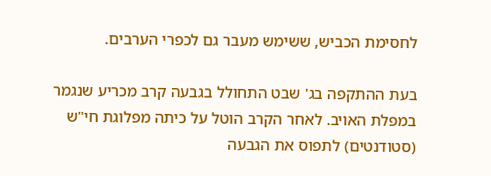לחסימת הכביש, ששימש מעבר גם לכפרי הערבים.

בעת ההתקפה בג' שבט התחולל בגבעה קרב מכריע שנגמר במפלת האויב. לאחר הקרב הוטל על כיתה מפלוגת חי"ש (סטודנטים) לתפוס את הגבעה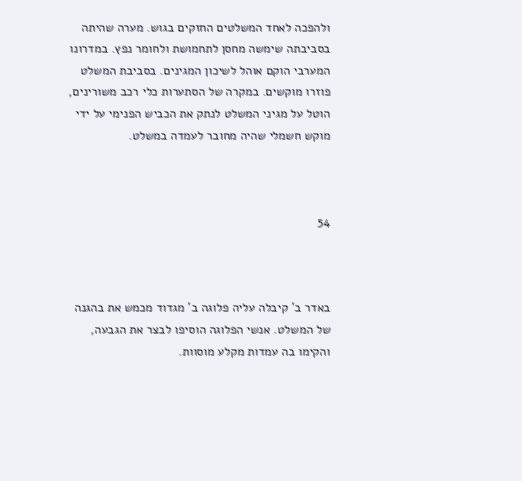ולהפכה לאחד המשלטים החזקים בגוש. מערה שהיתה בסביבתה שימשה מחסן לתחמושת ולחומר נפץ. במדרונו המערבי הוקם אוהל לשיכון המגינים. בסביבת המשלט פוזרו מוקשים. במקרה של הסתערות כלי רכב משורינים, הוטל על מגיני המשלט לנתק את הכביש הפנימי על ידי מוקש חשמלי שהיה מחובר לעמדה במשלט.



54



באדר ב' קיבלה עליה פלוגה ב' מגדוד מכמש את בהגנה של המשלט. אנשי הפלוגה הוסיפו לבצר את הגבעה, והקימו בה עמדות מקלע מוסוות.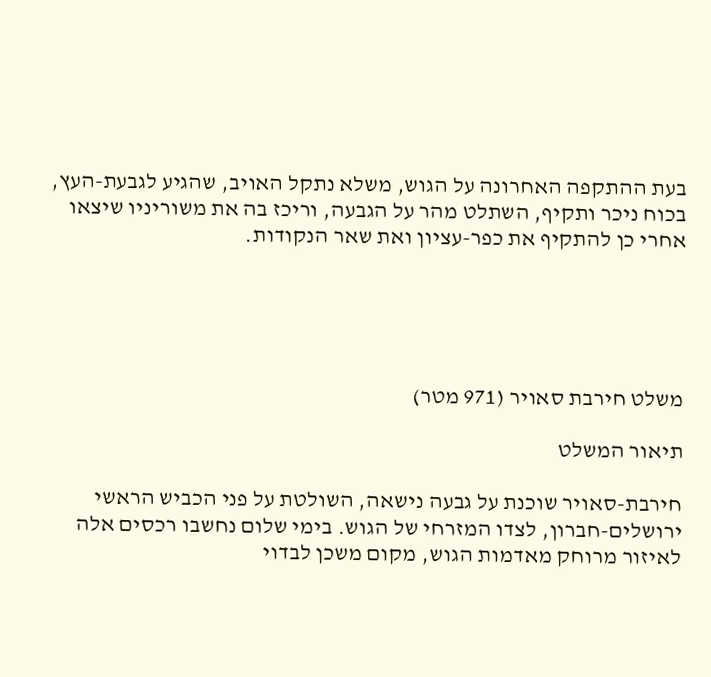בעת ההתקפה האחרונה על הגוש, משלא נתקל האויב, שהגיע לגבעת-העץ, בכוח ניכר ותקיף, השתלט מהר על הגבעה, וריכז בה את משוריניו שיצאו אחרי כן להתקיף את כפר-עציון ואת שאר הנקודות.





משלט חירבת סאויר (971 מטר)

תיאור המשלט

חירבת-סאויר שוכנת על גבעה נישאה, השולטת על פני הכביש הראשי ירושלים-חברון, לצדו המזרחי של הגוש. בימי שלום נחשבו רכסים אלה לאיזור מרוחק מאדמות הגוש, מקום משכן לבדוי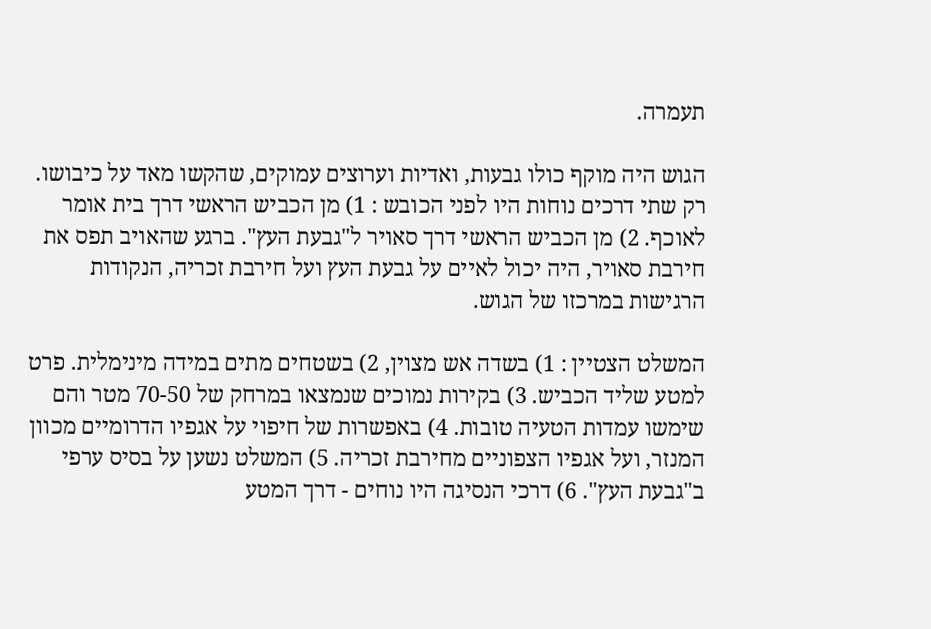תעמרה.

הגוש היה מוקף כולו גבעות, ואדיות וערוצים עמוקים, שהקשו מאד על כיבושו. רק שתי דרכים נוחות היו לפני הכובש : 1) מן הכביש הראשי דרך בית אומר לאוכף. 2) מן הכביש הראשי דרך סאויר ל"גבעת העץ". ברגע שהאויב תפס את חירבת סאויר, היה יכול לאיים על גבעת העץ ועל חירבת זכריה, הנקודות הרגישות במרכזו של הגוש.

המשלט הצטיין : 1) בשדה אש מצוין, 2) בשטחים מתים במידה מינימלית. פרט למטע שליד הכביש. 3) בקירות נמוכים שנמצאו במרחק של 70-50 מטר והם שימשו עמדות הטעיה טובות. 4) באפשרות של חיפוי על אגפיו הדרומיים מכוון המנזר, ועל אגפיו הצפוניים מחירבת זכריה. 5) המשלט נשען על בסיס ערפי ב"גבעת העץ". 6) דרכי הנסיגה היו נוחים - דרך המטע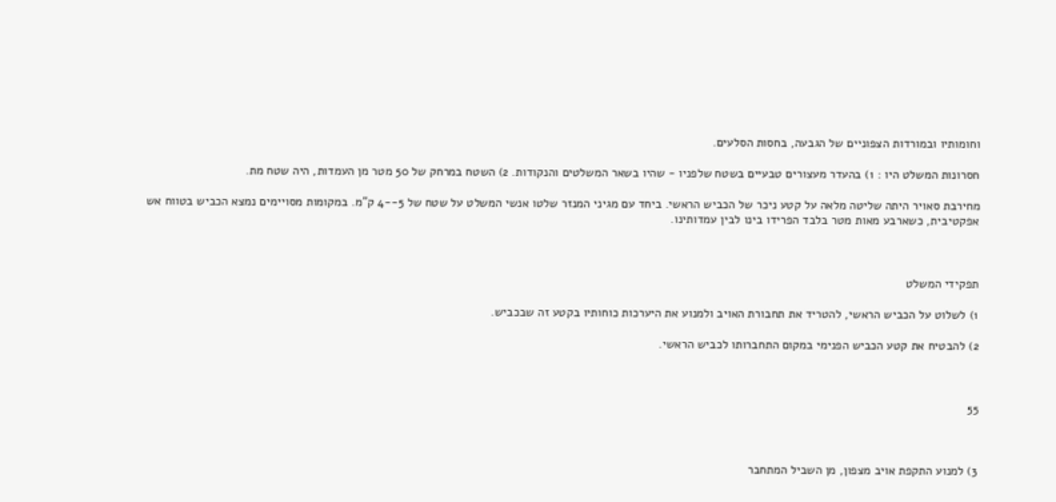וחומותיו ובמורדות הצפוניים של הגבעה, בחסות הסלעים.

חסרונות המשלט היו : 1) בהעדר מעצורים טבעיים בשטח שלפניו - שהיו בשאר המשלטים והנקודות. 2) השטח במרחק של 50 מטר מן העמדות, היה שטח מת.

מחירבת סאויר היתה שליטה מלאה על קטע ניכר של הכביש הראשי. ביחד עם מגיני המנזר שלטו אנשי המשלט על שטח של 5--4 ק"מ. במקומות מסויימים נמצא הכביש בטווח אש אפקטיבית, כשארבע מאות מטר בלבד הפרידו בינו לבין עמדותינו.



תפקידי המשלט

1) לשלוט על הכביש הראשי, להטריד את תחבורת האויב ולמנוע את היערכות כוחותיו בקטע זה שבכביש.

2) להבטיח את קטע הכביש הפנימי במקום התחברותו לכביש הראשי.



55



3) למנוע התקפת אויב מצפון, מן השביל המתחבר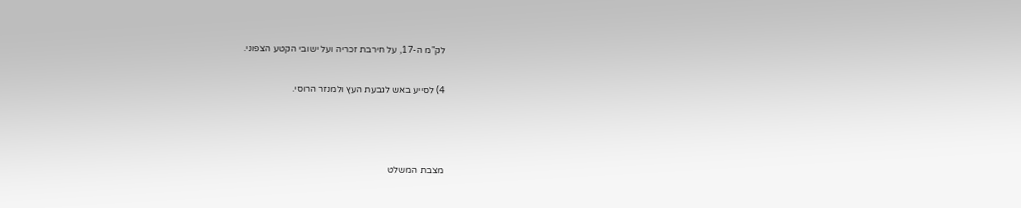לק"מ ה-17, על חירבת זכריה ועל ישובי הקטע הצפוני.

4) לסייע באש לגבעת העץ ולמנזר הרוסי.



מצבת המשלט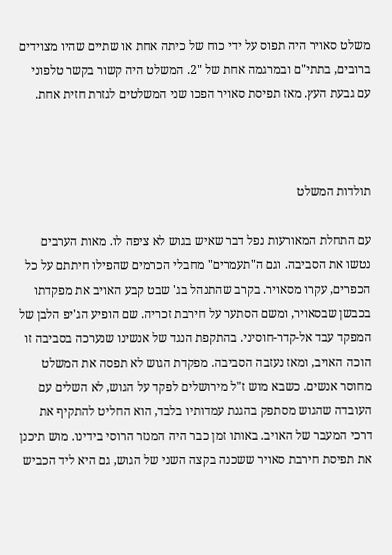משלט סאויר היה תפוס על ידי כוח של כיתה אחת או שתיים שהיו מצוידים ברובים, בתתי"ם ובמרגמה אחת של "2. המשלט היה קשור בקשר טלפוני עם גבעת העץ. מאז תפיסת סאויר הפכו שני המשלטים לגזרת חזית אחת.



תולדות המשלט

עם התחלת המאורעות נפל דבר שאיש בגוש לא ציפה לו. מאות הערבים נטשו את הסביבה. וגם ה"תעמרים" מחבלי הכרמים שהפילו חיתתם על כל הכפרים, עקרו מסאויר. בקרב שהתנהל בג' שבט קבע האויב את מפקדתו בכבשן שבסאויר, ומשם הסתער על חירבת זכריה. שם הופיע הג'יפ הלבן של המפקד עבד אל-קדר-חוסיני. בהתקפת הנגד של אנשינו שנערכה בסביבה זו הוכה האויב, ומאז נעזבה הסביבה. מפקדת הגוש לא תפסה את המשלט מחוסר אנשים. כשבא מוש ז"ל מירושלים לפקד על הגוש, לא השלים עם העובדה שהגוש מסתפק בהגנת עמדותיו בלבד, הוא החליט להתקיף את דרכי המעבר של האויב. באותו זמן כבר היה המנזר הרוסי בידינו. מוש תיכנן את תפיסת חירבת סאויר ששכנה בקצה השני של הגוש, גם היא ליד הכביש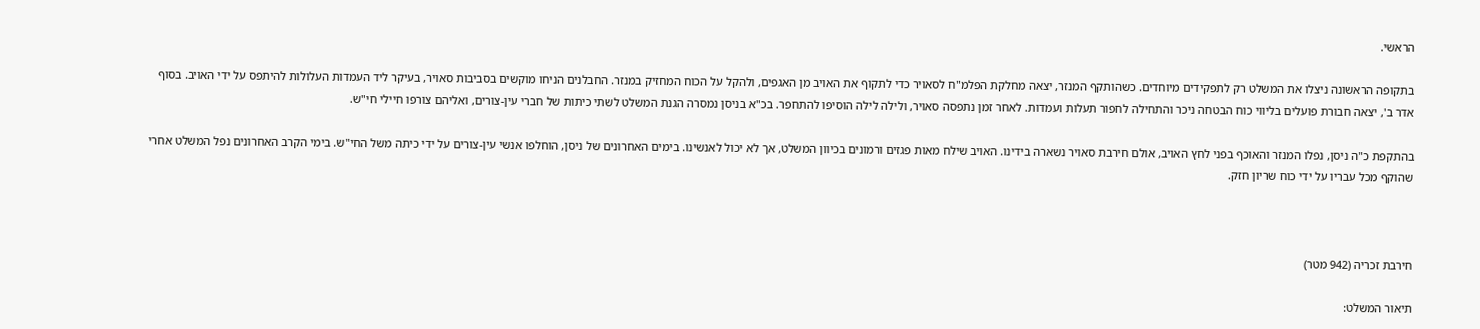הראשי.

בתקופה הראשונה ניצלו את המשלט רק לתפקידים מיוחדים. כשהותקף המנזר, יצאה מחלקת הפלמ"ח לסאויר כדי לתקוף את האויב מן האגפים, ולהקל על הכוח המחזיק במנזר. החבלנים הניחו מוקשים בסביבות סאויר, בעיקר ליד העמדות העלולות להיתפס על ידי האויב. בסוף אדר ב', יצאה חבורת פועלים בליווי כוח הבטחה ניכר והתחילה לחפור תעלות ועמדות. לאחר זמן נתפסה סאויר, ולילה לילה הוסיפו להתחפר. בכ"א בניסן נמסרה הגנת המשלט לשתי כיתות של חברי עין-צורים, ואליהם צורפו חיילי חי"ש.

בהתקפת כ"ה ניסן, נפלו המנזר והאוכף בפני לחץ האויב, אולם חירבת סאויר נשארה בידינו. האויב שילח מאות פגזים ורמונים בכיוון המשלט, אך לא יכול לאנשינו. בימים האחרונים של ניסן, הוחלפו אנשי עין-צורים על ידי כיתה משל החי"ש. בימי הקרב האחרונים נפל המשלט אחרי שהוקף מכל עבריו על ידי כוח שריון חזק.



חירבת זכריה (942 מטר)

תיאור המשלט: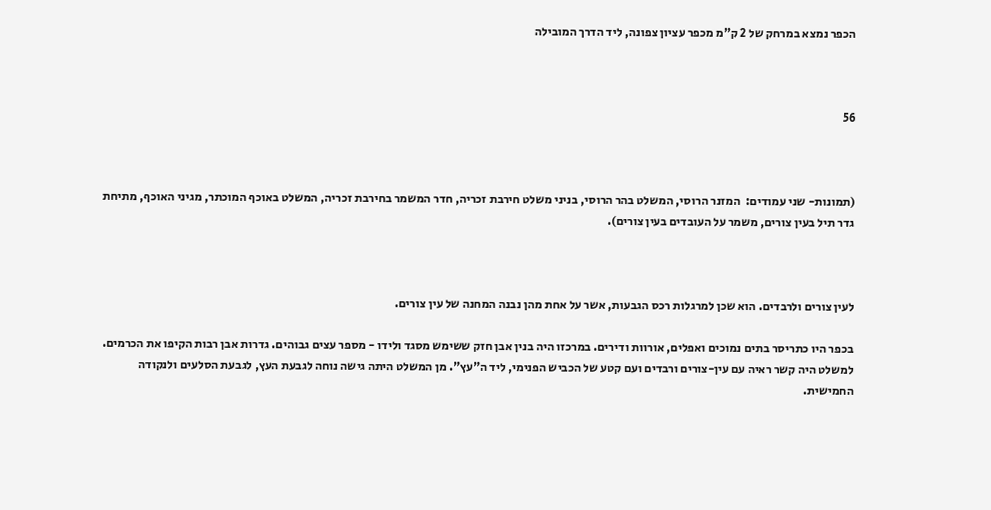הכפר נמצא במרחק של 2 ק"מ מכפר עציון צפונה, ליד הדרך המובילה



56



(תמונות- שני עמודים:  המזנר הרוסי, המשלט בהר הרוסי, בניני משלט חירבת זכריה, חדר המשמר בחירבת זכריה, המשלט באוכף המוכתר, מגיני האוכף, מתיחת גדר תיל בעין צורים, משמר על העובדים בעין צורים).



לעין צורים ולרבדים. הוא שכן למרגלות רכס הגבעות, אשר על אחת מהן נבנה המחנה של עין צורים.

בכפר היו כתריסר בתים נמוכים ואפלים, אורוות ודירים. במרכזו היה בנין אבן חזק ששימש מסגד ולידו - מספר עצים גבוהים. גדרות אבן רבות הקיפו את הכרמים. למשלט היה קשר ראיה עם עין-צורים ורבדים ועם קטע של הכביש הפנימי, ליד ה"עץ". מן המשלט היתה גישה נוחה לגבעת העץ, לגבעת הסלעים ולנקודה החמישית.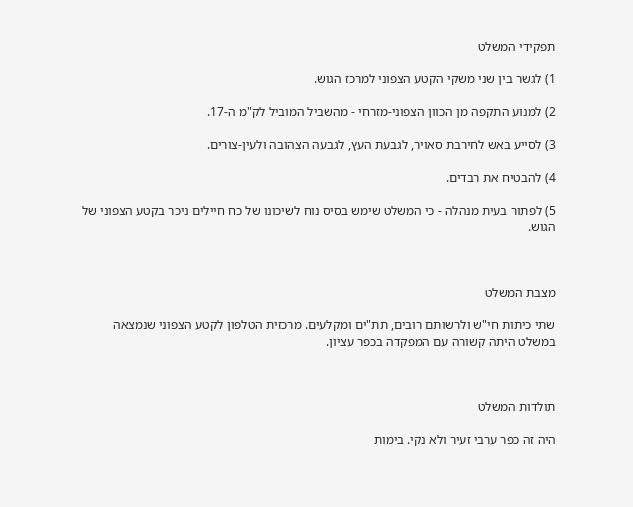תפקידי המשלט

1) לגשר בין שני משקי הקטע הצפוני למרכז הגוש.

2) למנוע התקפה מן הכוון הצפוני-מזרחי - מהשביל המוביל לק"מ ה-17.

3) לסייע באש לחירבת סאויר, לגבעת העץ, לגבעה הצהובה ולעין-צורים.

4) להבטיח את רבדים.

5) לפתור בעית מנהלה - כי המשלט שימש בסיס נוח לשיכונו של כח חיילים ניכר בקטע הצפוני של הגוש.



מצבת המשלט

שתי כיתות חי"ש ולרשותם רובים, תת"ים ומקלעים. מרכזית הטלפון לקטע הצפוני שנמצאה במשלט היתה קשורה עם המפקדה בכפר עציון.



תולדות המשלט

היה זה כפר ערבי זעיר ולא נקי. בימות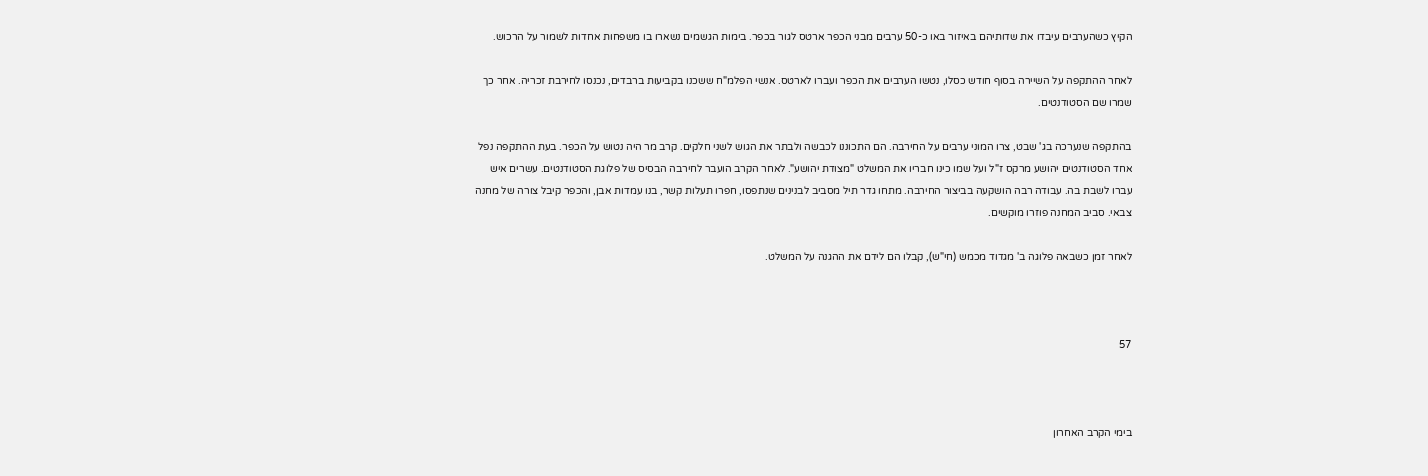הקיץ כשהערבים עיבדו את שדותיהם באיזור באו כ-50 ערבים מבני הכפר ארטס לגור בכפר. בימות הגשמים נשארו בו משפחות אחדות לשמור על הרכוש.

לאחר ההתקפה על השיירה בסוף חודש כסלו, נטשו הערבים את הכפר ועברו לארטס. אנשי הפלמ"ח ששכנו בקביעות ברבדים, נכנסו לחירבת זכריה. אחר כך שמרו שם הסטודנטים.

בהתקפה שנערכה בג' שבט, צרו המוני ערבים על החירבה. הם התכוננו לכבשה ולבתר את הגוש לשני חלקים. קרב מר היה נטוש על הכפר. בעת ההתקפה נפל אחד הסטודנטים יהושע מרקס ז"ל ועל שמו כינו חבריו את המשלט "מצודת יהושע". לאחר הקרב הועבר לחירבה הבסיס של פלוגת הסטודנטים. עשרים איש עברו לשבת בה. עבודה רבה הושקעה בביצור החירבה. מתחו גדר תיל מסביב לבנינים שנתפסו, חפרו תעלות קשר, בנו עמדות אבן, והכפר קיבל צורה של מחנה צבאי. סביב המחנה פוזרו מוקשים.

לאחר זמן כשבאה פלוגה ב' מגדוד מכמש (חי"ש), קבלו הם לידם את ההגנה על המשלט.



57



בימי הקרב האחרון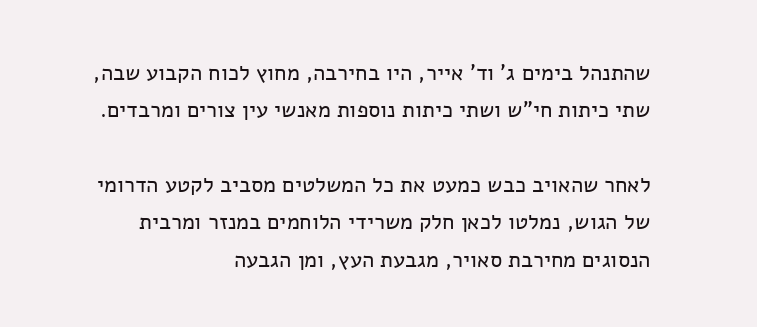שהתנהל בימים ג' וד' אייר, היו בחירבה, מחוץ לכוח הקבוע שבה, שתי כיתות חי"ש ושתי כיתות נוספות מאנשי עין צורים ומרבדים.

לאחר שהאויב כבש כמעט את כל המשלטים מסביב לקטע הדרומי של הגוש, נמלטו לכאן חלק משרידי הלוחמים במנזר ומרבית הנסוגים מחירבת סאויר, מגבעת העץ, ומן הגבעה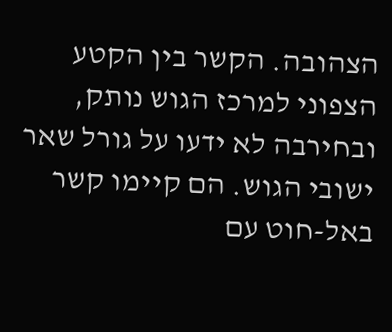הצהובה. הקשר בין הקטע הצפוני למרכז הגוש נותק, ובחירבה לא ידעו על גורל שאר ישובי הגוש. הם קיימו קשר באל-חוט עם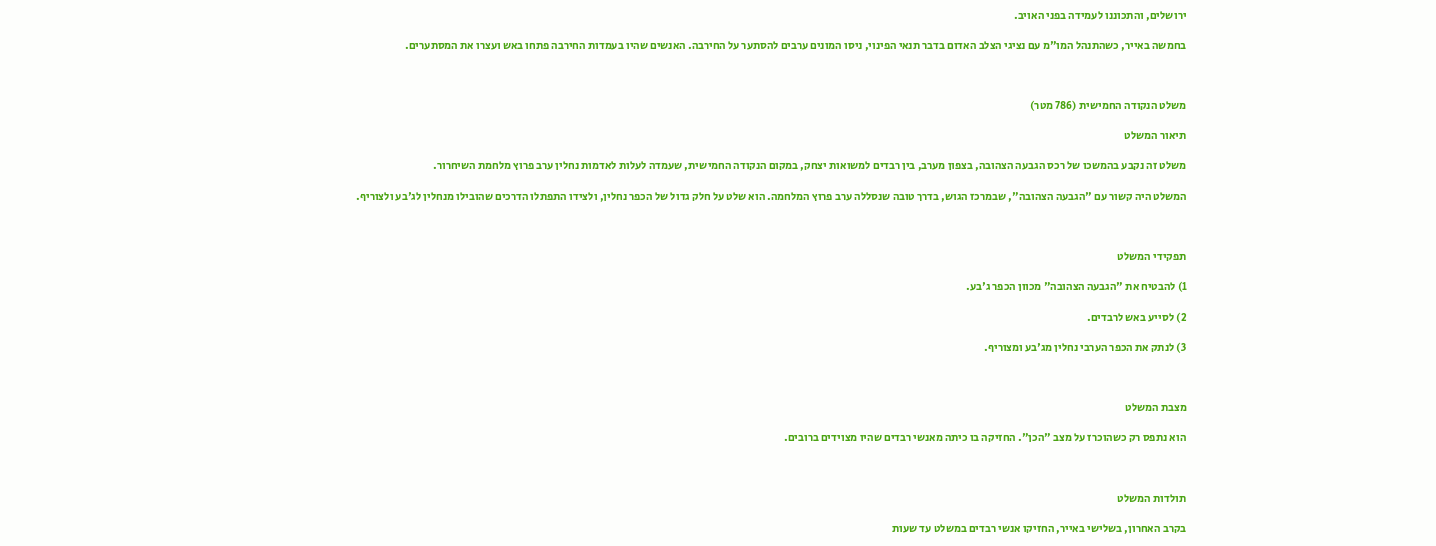ירושלים, והתכוננו לעמידה בפני האויב.

בחמשה באייר, כשהתנהל המו"מ עם נציגי הצלב האדום בדבר תנאי הפינוי, ניסו המונים ערבים להסתער על החירבה. האנשים שהיו בעמדות החירבה פתחו באש ועצרו את המסתערים.



משלט הנקודה החמישית (786 מטר)

תיאור המשלט

משלט זה נקבע בהמשכו של רכס הגבעה הצהובה, בצפון מערב, בין רבדים למשואות יצחק, במקום הנקודה החמישית, שעמדה לעלות לאדמות נחלין ערב פרוץ מלחמת השיחרור.

המשלט היה קשור עם "הגבעה הצהובה", שבמרכז הגוש, בדרך טובה שנסללה ערב פרוץ המלחמה. הוא שלט על חלק גדול של הכפר נחלין, ולצידו התפתלו הדרכים שהובילו מנחלין לג'בע ולצוריף.



תפקידי המשלט

1) להבטיח את "הגבעה הצהובה" מכוון הכפר ג'בע.

2) לסייע באש לרבדים.

3) לנתק את הכפר הערבי נחלין מג'בע ומצוריף.



מצבת המשלט

הוא נתפס רק כשהוכרז על מצב "הכן". החזיקה בו כיתה מאנשי רבדים שהיו מצוידים ברובים.



תולדות המשלט

בקרב האחרון, בשלישי באייר, החזיקו אנשי רבדים במשלט עד שעות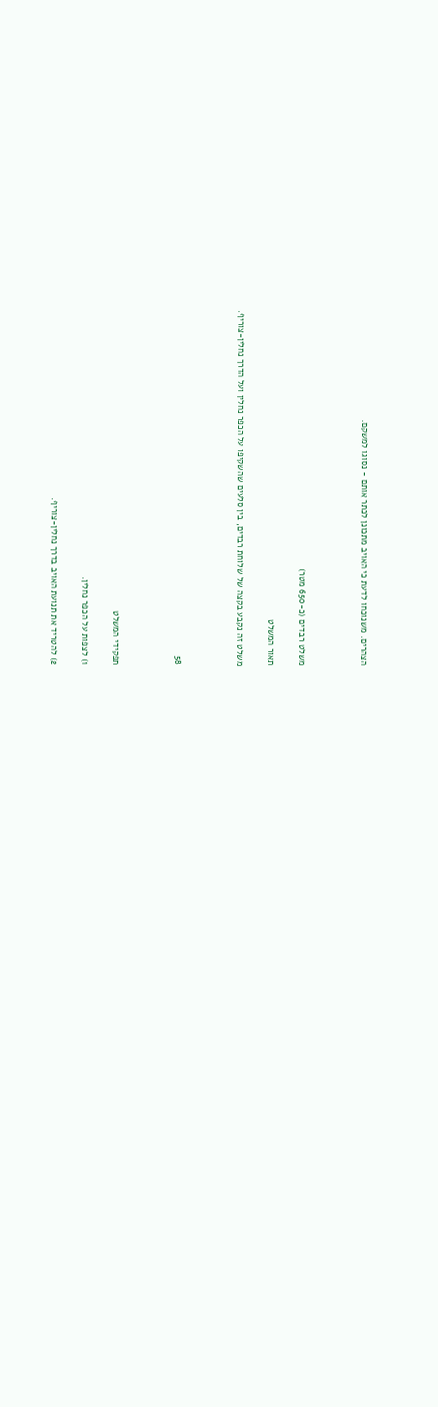הצהרים. משנוכחו לדעת כי האויב מתכונן לכתר אותם - נסוגו למשקם.



משלט רבדים (כ-650 מטר)

תאור המשלט

משלט זה נקבע בקצה של שלוחת רבדים, בין סלעים שהשקיפו על הכפר נחלין ועל הדרך נחלין-צוריף.



58



תפקידי המשלט

1) לצפות על הכפר נחלין.

2) להטריד את תנועת האויב בדרך נחלין-צוריף.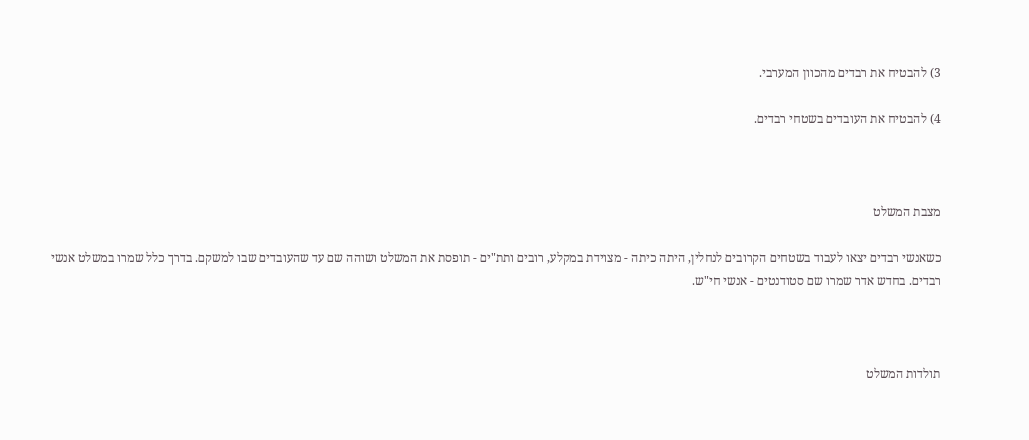3) להבטיח את רבדים מהכוון המערבי.

4) להבטיח את העובדים בשטחי רבדים.



מצבת המשלט

כשאנשי רבדים יצאו לעבוד בשטחים הקרובים לנחלין, היתה כיתה - מצוידת במקלע, רובים ותת"ים - תופסת את המשלט ושוהה שם עד שהעובדים שבו למשקם. בדרך כלל שמרו במשלט אנשי רבדים. בחדש אדר שמרו שם סטודנטים - אנשי חי"ש.



תולדות המשלט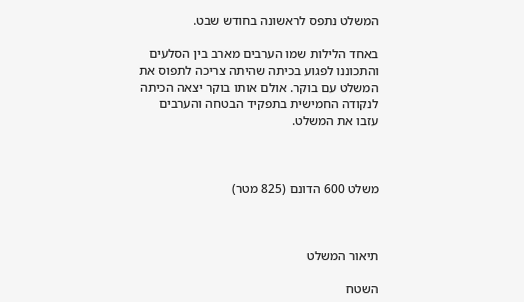המשלט נתפס לראשונה בחודש שבט.

באחד הלילות שמו הערבים מארב בין הסלעים והתכוננו לפגוע בכיתה שהיתה צריכה לתפוס את המשלט עם בוקר. אולם אותו בוקר יצאה הכיתה לנקודה החמישית בתפקיד הבטחה והערבים עזבו את המשלט.



משלט 600 הדונם (825 מטר)



תיאור המשלט

השטח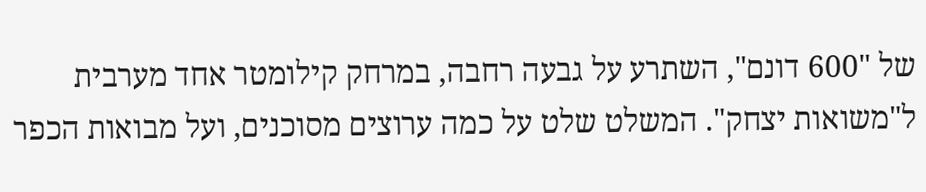של "600 דונם", השתרע על גבעה רחבה, במרחק קילומטר אחד מערבית ל"משואות יצחק". המשלט שלט על כמה ערוצים מסוכנים, ועל מבואות הכפר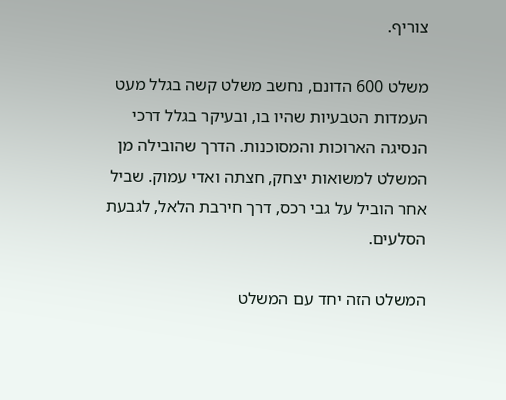צוריף.

משלט 600 הדונם, נחשב משלט קשה בגלל מעט העמדות הטבעיות שהיו בו, ובעיקר בגלל דרכי הנסיגה הארוכות והמסוכנות. הדרך שהובילה מן המשלט למשואות יצחק, חצתה ואדי עמוק. שביל אחר הוביל על גבי רכס, דרך חירבת הלאל, לגבעת הסלעים.

המשלט הזה יחד עם המשלט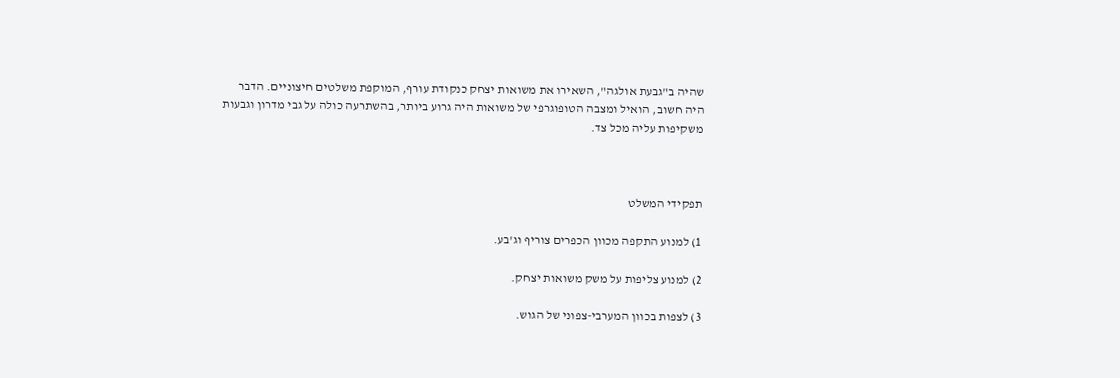שהיה ב"גבעת אולגה", השאירו את משואות יצחק כנקודת עורף, המוקפת משלטים חיצוניים. הדבר היה חשוב, הואיל ומצבה הטופוגרפי של משואות היה גרוע ביותר, בהשתרעה כולה על גבי מדרון וגבעות משקיפות עליה מכל צד.



תפקידי המשלט

1) למנוע התקפה מכוון הכפרים צוריף וג'בע.

2) למנוע צליפות על משק משואות יצחק.

3) לצפות בכוון המערבי-צפוני של הגוש.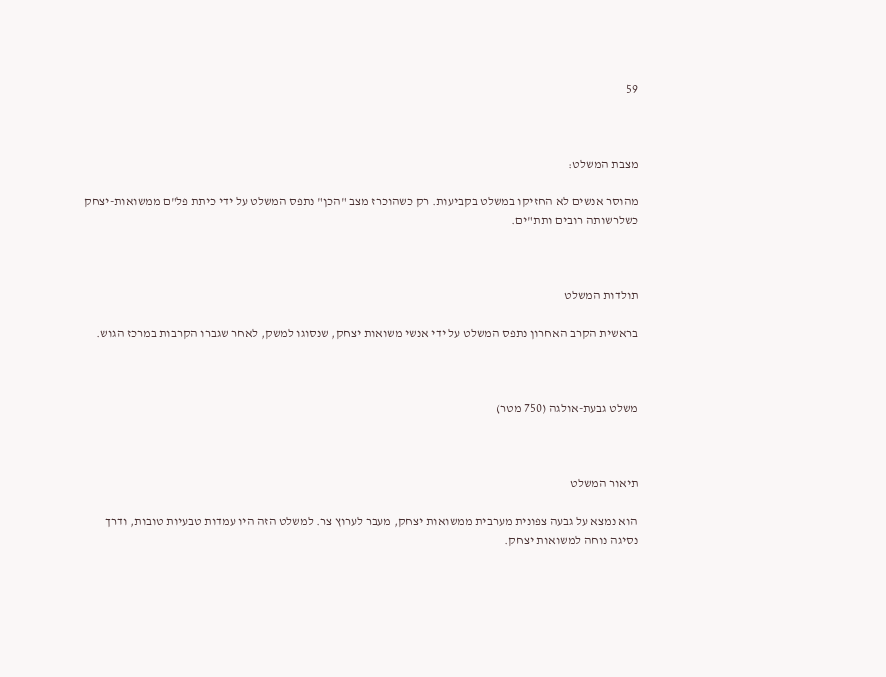59



מצבת המשלט:

מהוסר אנשים לא החזיקו במשלט בקביעות. רק כשהוכרז מצב "הכן" נתפס המשלט על ידי כיתת פל"ם ממשואות-יצחק כשלרשותה רובים ותת"ים.



תולדות המשלט

בראשית הקרב האחרון נתפס המשלט על ידי אנשי משואות יצחק, שנסוגו למשק, לאחר שגברו הקרבות במרכז הגוש.



משלט גבעת-אולגה (750 מטר)



תיאור המשלט

הוא נמצא על גבעה צפונית מערבית ממשואות יצחק, מעבר לערוץ צר. למשלט הזה היו עמדות טבעיות טובות, ודרך נסיגה נוחה למשואות יצחק.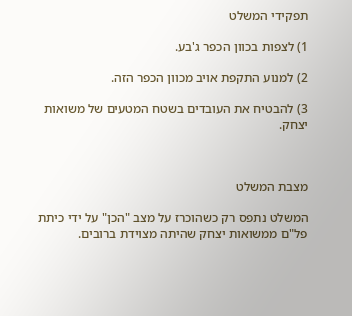תפקידי המשלט

1) לצפות בכוון הכפר ג'בע.

2) למנוע התקפת אויב מכוון הכפר הזה.

3) להבטיח את העובדים בשטח המטעים של משואות יצחק.



מצבת המשלט

המשלט נתפס רק כשהוכרז על מצב "הכן" על ידי כיתת פל"ם ממשואות יצחק שהיתה מצוידת ברובים.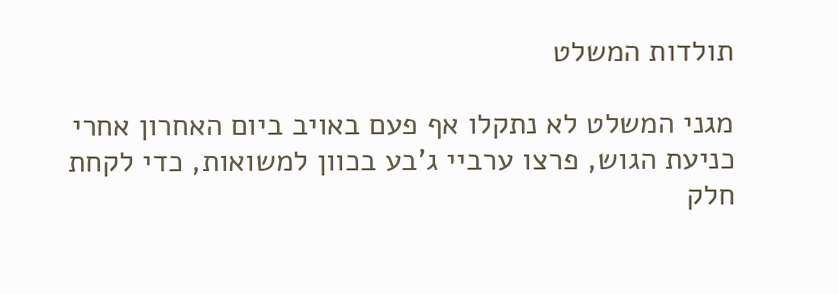תולדות המשלט

מגני המשלט לא נתקלו אף פעם באויב ביום האחרון אחרי כניעת הגוש, פרצו ערביי ג'בע בכוון למשואות, כדי לקחת חלק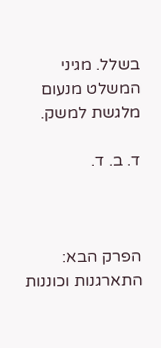בשלל. מגיני המשלט מנעום מלגשת למשק.

ד. ב. ד.



הפרק הבא: התארגנות וכוננות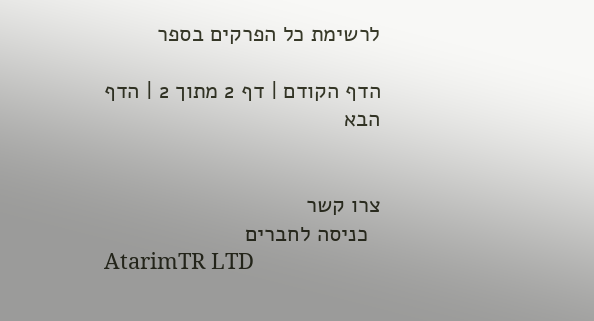לרשימת כל הפרקים בספר

הדף הקודם | דף 2 מתוך 2 | הדף הבא


צרו קשר
  כניסה לחברים
AtarimTR LTD